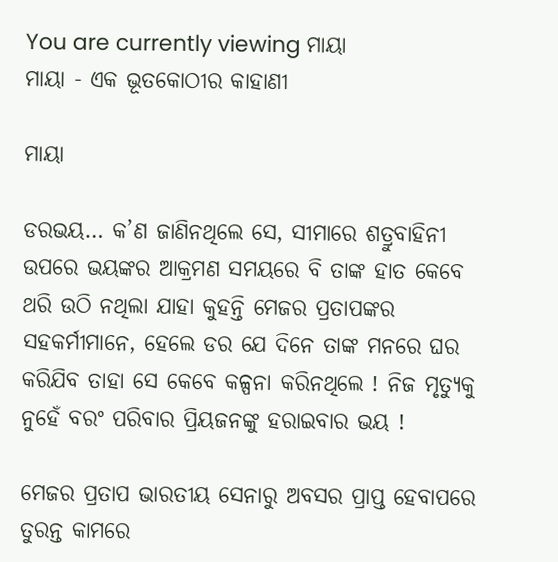You are currently viewing ମାୟା
ମାୟା - ଏକ ଭୂତକୋଠୀର କାହାଣୀ

ମାୟା

ଡରଭୟ… କ’ଣ ଜାଣିନଥିଲେ ସେ, ସୀମାରେ ଶତ୍ରୁବାହିନୀ ଉପରେ ଭୟଙ୍କର ଆକ୍ରମଣ ସମୟରେ ବି ତାଙ୍କ ହାତ କେବେ ଥରି ଉଠି ନଥିଲା ଯାହା କୁହନ୍ତି ମେଜର ପ୍ରତାପଙ୍କର ସହକର୍ମୀମାନେ, ହେଲେ ଡର ଯେ ଦିନେ ତାଙ୍କ ମନରେ ଘର କରିଯିବ ତାହା ସେ କେବେ କଳ୍ପନା କରିନଥିଲେ ! ନିଜ ମୃତ୍ୟୁକୁ ନୁହେଁ ବରଂ ପରିବାର ପ୍ରିୟଜନଙ୍କୁ ହରାଇବାର ଭୟ !

ମେଜର ପ୍ରତାପ ଭାରତୀୟ ସେନାରୁ ଅବସର ପ୍ରାପ୍ତ ହେବାପରେ ତୁରନ୍ତ କାମରେ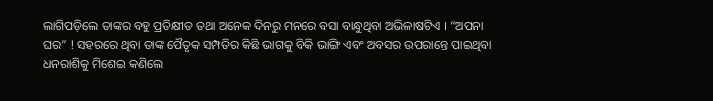ଲାଗିପଡ଼ିଲେ ତାଙ୍କର ବହୁ ପ୍ରତିକ୍ଷୀତ ତଥା ଅନେକ ଦିନରୁ ମନରେ ବସା ବାନ୍ଧୁଥିବା ଅଭିଳାଷଟିଏ । “ଅପନା ଘର” ! ସହରରେ ଥିବା ତାଙ୍କ ପୈତୃକ ସମ୍ପତିର କିଛି ଭାଗକୁ ବିକି ଭାଙ୍ଗି ଏବଂ ଅବସର ଉପରାନ୍ତେ ପାଇଥିବା ଧନରାଶିକୁ ମିଶେଇ କଣିଲେ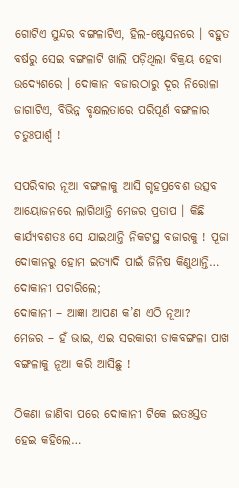ଗୋଟିଏ ସୁନ୍ଦର ବଙ୍ଗଳାଟିଏ, ହିଲ-ଷ୍ଟେସନରେ । ବହୁତ ବର୍ଷରୁ ସେଇ ବଙ୍ଗଳାଟି ଖାଲି ପଡ଼ିଥିଲା ବିକ୍ରୟ ହେବା ଉଦ୍ୟେଶରେ । ଦୋକାନ ବଜାରଠାରୁ ଦୂର ନିରୋଳା ଜାଗାଟିଏ, ବିଭିନ୍ନ ବୃକ୍ଷଲତାରେ ପରିପୂର୍ଣ ବଙ୍ଗଳାର ଚତୁଃପାର୍ଶ୍ୱ !

ସପରିବାର ନୂଆ ବଙ୍ଗଳାକୁ ଆସି ଗୃହପ୍ରବେଶ ଉତ୍ସବ ଆୟୋଜନରେ ଲାଗିଥାନ୍ତି ମେଜର ପ୍ରତାପ । କିଛି କାର୍ଯ୍ୟବଶତଃ ସେ ଯାଇଥାନ୍ତି ନିକଟସ୍ଥ ବଜାରକୁ ! ପୂଜା ଦୋକାନରୁ ହୋମ ଇତ୍ୟାଦି ପାଇଁ ଜିନିଷ କିଣୁଥାନ୍ତି… ଦୋକାନୀ ପଚାରିଲେ;
ଦୋକାନୀ – ଆଜ୍ଞା ଆପଣ କ’ଣ ଏଠି ନୂଆ?
ମେଜର – ହଁ ଭାଇ, ଏଇ ସରକାରୀ ଡାକବଙ୍ଗଳା ପାଖ ବଙ୍ଗଳାକୁ ନୂଆ କରି ଆସିଛୁ !

ଠିକଣା ଜାଣିବା ପରେ ଦୋକାନୀ ଟିକେ ଇତଃସ୍ତତ ହେଇ କହିଲେ…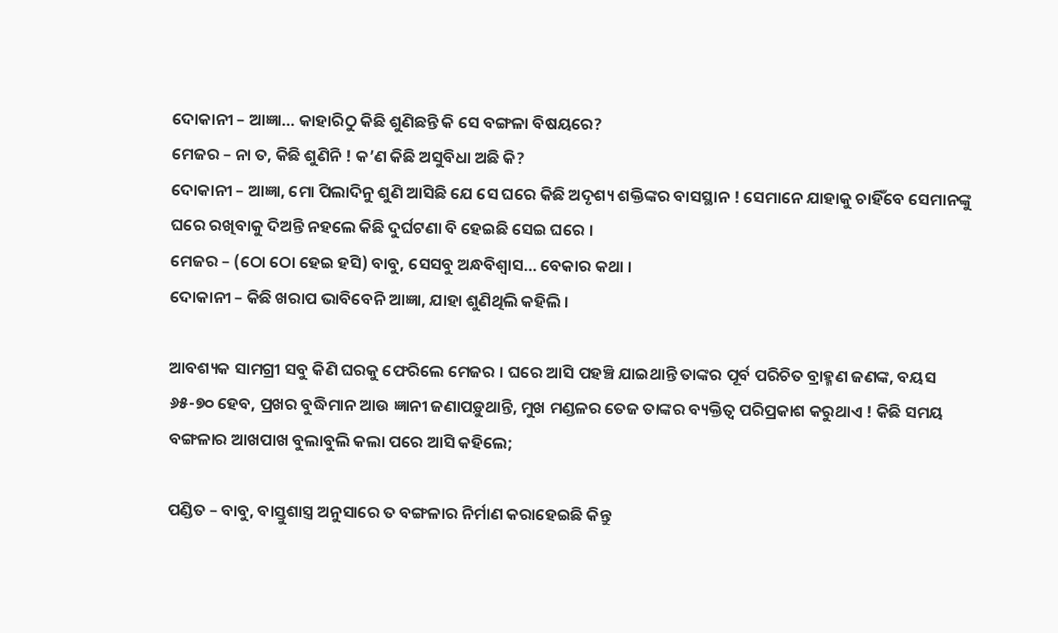ଦୋକାନୀ – ଆଜ୍ଞା… କାହାରିଠୁ କିଛି ଶୁଣିଛନ୍ତି କି ସେ ବଙ୍ଗଳା ବିଷୟରେ?
ମେଜର – ନା ତ, କିଛି ଶୁଣିନି ! କ’ଣ କିଛି ଅସୁବିଧା ଅଛି କି?
ଦୋକାନୀ – ଆଜ୍ଞା, ମୋ ପିଲାଦିନୁ ଶୁଣି ଆସିଛି ଯେ ସେ ଘରେ କିଛି ଅଦୃଶ୍ୟ ଶକ୍ତିଙ୍କର ବାସସ୍ଥାନ ! ସେମାନେ ଯାହାକୁ ଚାହିଁବେ ସେମାନଙ୍କୁ ଘରେ ରଖିବାକୁ ଦିଅନ୍ତି ନହଲେ କିଛି ଦୁର୍ଘଟଣା ବି ହେଇଛି ସେଇ ଘରେ ।
ମେଜର – (ଠୋ ଠୋ ହେଇ ହସି) ବାବୁ, ସେସବୁ ଅନ୍ଧବିଶ୍ୱାସ… ବେକାର କଥା ।
ଦୋକାନୀ – କିଛି ଖରାପ ଭାବିବେନି ଆଜ୍ଞା, ଯାହା ଶୁଣିଥିଲି କହିଲି ।

ଆବଶ୍ୟକ ସାମଗ୍ରୀ ସବୁ କିଣି ଘରକୁ ଫେରିଲେ ମେଜର । ଘରେ ଆସି ପହଞ୍ଚି ଯାଇଥାନ୍ତି ତାଙ୍କର ପୂର୍ବ ପରିଚିତ ବ୍ରାହ୍ମଣ ଜଣଙ୍କ, ବୟସ ୬୫-୭୦ ହେବ, ପ୍ରଖର ବୁଦ୍ଧିମାନ ଆଉ ଜ୍ଞାନୀ ଜଣାପଡ଼ୁଥାନ୍ତି, ମୁଖ ମଣ୍ଡଳର ତେଜ ତାଙ୍କର ବ୍ୟକ୍ତିତ୍ୱ ପରିପ୍ରକାଶ କରୁଥାଏ ! କିଛି ସମୟ ବଙ୍ଗଳାର ଆଖପାଖ ବୁଲାବୁଲି କଲା ପରେ ଆସି କହିଲେ;

ପଣ୍ଡିତ – ବାବୁ, ବାସ୍ତୁଶାସ୍ତ୍ର ଅନୁସାରେ ତ ବଙ୍ଗଳାର ନିର୍ମାଣ କରାହେଇଛି କିନ୍ତୁ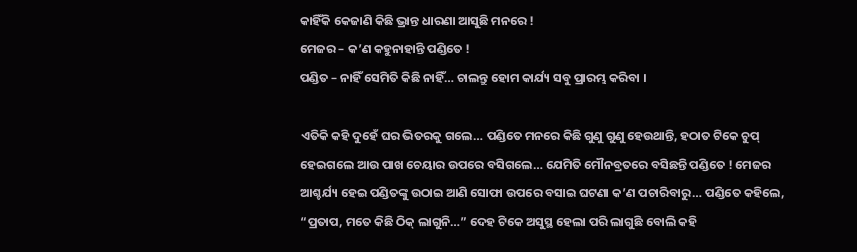କାହିଁକି କେଜାଣି କିଛି ଭ୍ରାନ୍ତ ଧାରଣା ଆସୁଛି ମନରେ !
ମେଜର – କ’ଣ କହୁନାହାନ୍ତି ପଣ୍ଡିତେ !
ପଣ୍ଡିତ – ନାହିଁ ସେମିତି କିଛି ନାହିଁ… ଚାଲନ୍ତୁ ହୋମ କାର୍ଯ୍ୟ ସବୁ ପ୍ରାରମ୍ଭ କରିବା ।

ଏତିକି କହି ଦୁହେଁ ଘର ଭିତରକୁ ଗଲେ… ପଣ୍ଡିତେ ମନରେ କିଛି ଗୁଣୁ ଗୁଣୁ ହେଉଥାନ୍ତି, ହଠାତ ଟିକେ ଚୁପ୍ ହେଇଗଲେ ଆଉ ପାଖ ଚେୟାର ଉପରେ ବସିଗଲେ… ଯେମିତି ମୌନବ୍ରତରେ ବସିଛନ୍ତି ପଣ୍ଡିତେ ! ମେଜର ଆଶ୍ଚର୍ଯ୍ୟ ହେଇ ପଣ୍ଡିତଙ୍କୁ ଉଠାଇ ଆଣି ସୋଫା ଉପରେ ବସାଇ ଘଟଣା କ’ଣ ପଚାରିବାରୁ… ପଣ୍ଡିତେ କହିଲେ, “ପ୍ରତାପ, ମତେ କିଛି ଠିକ୍ ଲାଗୁନି…” ଦେହ ଟିକେ ଅସୁସ୍ଥ ହେଲା ପରି ଲାଗୁଛି ବୋଲି କହି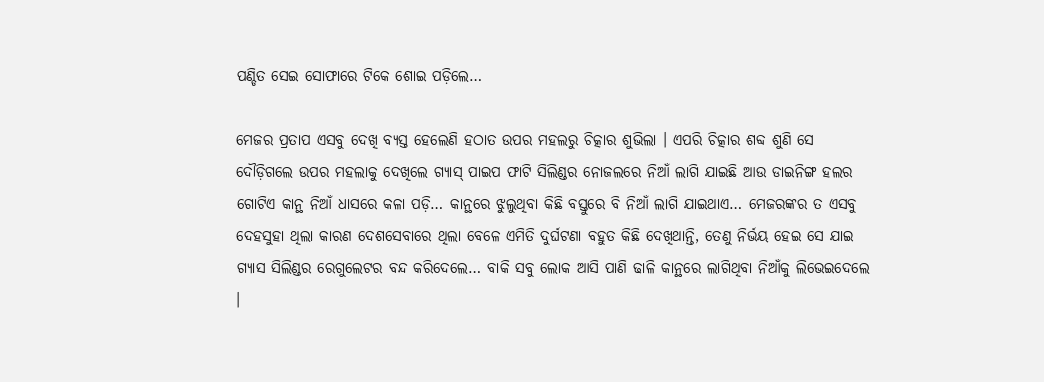ପଣ୍ଡିତ ସେଇ ସୋଫାରେ ଟିକେ ଶୋଇ ପଡ଼ିଲେ…

ମେଜର ପ୍ରତାପ ଏସବୁ ଦେଖି ବ୍ୟସ୍ତ ହେଲେଣି ହଠାତ ଉପର ମହଲରୁ ଚିତ୍କାର ଶୁଭିଲା । ଏପରି ଚିତ୍କାର ଶବ୍ଦ ଶୁଣି ସେ ଦୌଡ଼ିଗଲେ ଉପର ମହଲାକୁ ଦେଖିଲେ ଗ୍ୟାସ୍ ପାଇପ ଫାଟି ସିଲିଣ୍ଡର ନୋଜଲରେ ନିଆଁ ଲାଗି ଯାଇଛି ଆଉ ଡାଇନିଙ୍ଗ ହଲର ଗୋଟିଏ କାନ୍ଥ ନିଆଁ ଧାସରେ କଳା ପଡ଼ି… କାନ୍ଥରେ ଝୁଲୁଥିବା କିଛି ବସ୍ତୁରେ ବି ନିଆଁ ଲାଗି ଯାଇଥାଏ… ମେଜରଙ୍କର ତ ଏସବୁ ଦେହସୁହା ଥିଲା କାରଣ ଦେଶସେବାରେ ଥିଲା ବେଳେ ଏମିତି ଦୁର୍ଘଟଣା ବହୁତ କିଛି ଦେଖିଥାନ୍ତି, ତେଣୁ ନିର୍ଭୟ ହେଇ ସେ ଯାଇ ଗ୍ୟାସ ସିଲିଣ୍ଡର ରେଗୁଲେଟର ବନ୍ଦ କରିଦେଲେ… ବାକି ସବୁ ଲୋକ ଆସି ପାଣି ଢାଳି କାନ୍ଥରେ ଲାଗିଥିବା ନିଆଁକୁ ଲିଭେଇଦେଲେ ।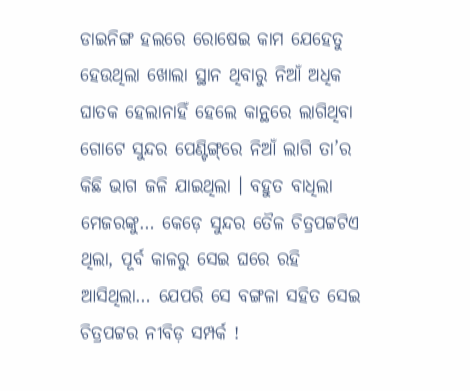ଡାଇନିଙ୍ଗ ହଲରେ ରୋଷେଇ କାମ ଯେହେତୁ ହେଉଥିଲା ଖୋଲା ସ୍ଥାନ ଥିବାରୁ ନିଆଁ ଅଧିକ ଘାତକ ହେଲାନାହିଁ ହେଲେ କାନ୍ଥରେ ଲାଗିଥିବା ଗୋଟେ ସୁନ୍ଦର ପେଣ୍ଟିଙ୍ଗ୍‌ରେ ନିଆଁ ଲାଗି ତା’ର କିଛି ଭାଗ ଜଳି ଯାଇଥିଲା । ବହୁତ ବାଧିଲା ମେଜରଙ୍କୁ… କେଡ଼େ ସୁନ୍ଦର ତୈଳ ଚିତ୍ରପଟ୍ଟଟିଏ ଥିଲା, ପୂର୍ବ କାଳରୁ ସେଇ ଘରେ ରହି ଆସିଥିଲା… ଯେପରି ସେ ବଙ୍ଗଳା ସହିତ ସେଇ ଚିତ୍ରପଟ୍ଟର ନୀବିଡ଼ ସମ୍ପର୍କ !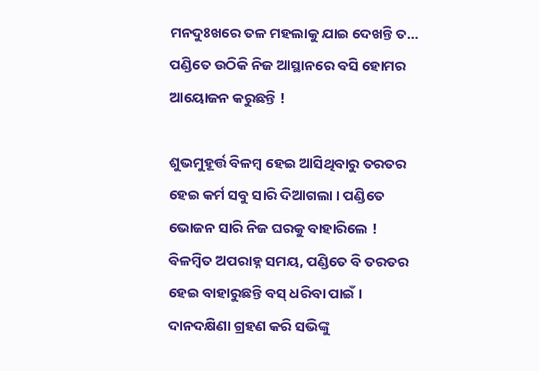ମନଦୁଃଖରେ ତଳ ମହଲାକୁ ଯାଇ ଦେଖନ୍ତି ତ… ପଣ୍ଡିତେ ଉଠିକି ନିଜ ଆସ୍ଥାନରେ ବସି ହୋମର ଆୟୋଜନ କରୁଛନ୍ତି !

ଶୁଭମୁହୂର୍ତ୍ତ ବିଳମ୍ୱ ହେଇ ଆସିଥିବାରୁ ତରତର ହେଇ କର୍ମ ସବୁ ସାରି ଦିଆଗଲା । ପଣ୍ଡିତେ ଭୋଜନ ସାରି ନିଜ ଘରକୁ ବାହାରିଲେ ! ବିଳମ୍ୱିତ ଅପରାହ୍ନ ସମୟ, ପଣ୍ଡିତେ ବି ତରତର ହେଇ ବାହାରୁଛନ୍ତି ବସ୍ ଧରିବା ପାଇଁ । ଦାନଦକ୍ଷିଣା ଗ୍ରହଣ କରି ସଭିଙ୍କୁ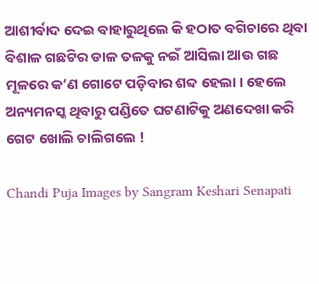ଆଶୀର୍ବାଦ ଦେଇ ବାହାରୁଥିଲେ କି ହଠାତ ବଗିଚାରେ ଥିବା ବିଶାଳ ଗଛଟିର ଡାଳ ତଳକୁ ନଇଁ ଆସିଲା ଆଉ ଗଛ ମୂଳରେ କ’ଣ ଗୋଟେ ପଡ଼ିବାର ଶବ୍ଦ ହେଲା । ହେଲେ ଅନ୍ୟମନସ୍କ ଥିବାରୁ ପଣ୍ଡିତେ ଘଟଣାଟିକୁ ଅଣଦେଖା କରି ଗେଟ ଖୋଲି ଚାଲିଗଲେ !

Chandi Puja Images by Sangram Keshari Senapati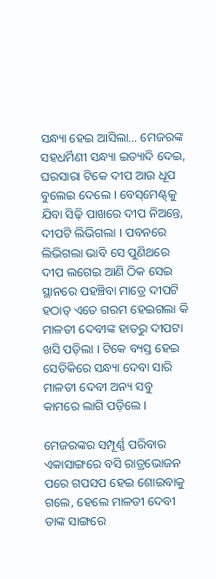ସନ୍ଧ୍ୟା ହେଇ ଆସିଲା… ମେଜରଙ୍କ ସହଧର୍ମିଣୀ ସନ୍ଧ୍ୟା ଇତ୍ୟାଦି ଦେଇ, ଘରସାରା ଟିକେ ଦୀପ ଆଉ ଧୂପ ବୁଲେଇ ଦେଲେ । ବେସ୍‌ମେଣ୍ଟ୍‌କୁ ଯିବା ସିଢ଼ି ପାଖରେ ଦୀପ ନିଅନ୍ତେ, ଦୀପଟି ଲିଭିଗଲା । ପବନରେ ଲିଭିଗଲା ଭାବି ସେ ପୁଣିଥରେ ଦୀପ ଲଗେଇ ଆଣି ଠିକ ସେଇ ସ୍ଥାନରେ ପହଞ୍ଚିବା ମାତ୍ରେ ଦୀପଟି ହଠାତ୍ ଏତେ ଗରମ ହେଇଗଲା କି ମାଳତୀ ଦେବୀଙ୍କ ହାତରୁ ଦୀପଟା ଖସି ପଡ଼ିଲା । ଟିକେ ବ୍ୟସ୍ତ ହେଇ ସେତିକିରେ ସନ୍ଧ୍ୟା ଦେବା ସାରି ମାଳତୀ ଦେବୀ ଅନ୍ୟ ସବୁ କାମରେ ଲାଗି ପଡ଼ିଲେ ।

ମେଜରଙ୍କର ସମ୍ପୂର୍ଣ୍ଣ ପରିବାର ଏକାସାଙ୍ଗରେ ବସି ରାତ୍ରଭୋଜନ ପରେ ଗପସପ ହେଇ ଶୋଇବାକୁ ଗଲେ, ହେଲେ ମାଳତୀ ଦେବୀ ତାଙ୍କ ସାଙ୍ଗରେ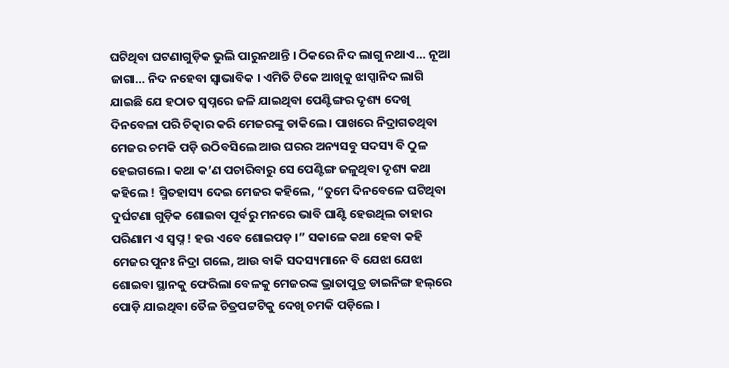ଘଟିଥିବା ଘଟଣାଗୁଡ଼ିକ ଭୁଲି ପାରୁନଥାନ୍ତି । ଠିକରେ ନିଦ ଲାଗୁ ନଥାଏ… ନୂଆ ଜାଗା… ନିଦ ନହେବା ସ୍ୱାଭାବିକ । ଏମିତି ଟିକେ ଆଖିକୁ ଝାପ୍ସାନିଦ ଲାଗି ଯାଇଛି ଯେ ହଠାତ ସ୍ୱପ୍ନରେ ଜଳି ଯାଇଥିବା ପେଣ୍ଟିଙ୍ଗର ଦୃଶ୍ୟ ଦେଖି ଦିନବେଳା ପରି ଚିତ୍କାର କରି ମେଜରଙ୍କୁ ଡାକିଲେ । ପାଖରେ ନିଦ୍ରାଗତଥିବା ମେଜର ଚମକି ପଡ଼ି ଉଠିବସିଲେ ଆଉ ଘରର ଅନ୍ୟସବୁ ସଦସ୍ୟ ବି ଠୁଳ ହେଇଗଲେ । କଥା କ’ଣ ପଚାରିବାରୁ ସେ ପେଣ୍ଟିଙ୍ଗ ଜଳୁଥିବା ଦୃଶ୍ୟ କଥା କହିଲେ ! ସ୍ମିତହାସ୍ୟ ଦେଇ ମେଜର କହିଲେ, “ତୁମେ ଦିନବେଳେ ଘଟିଥିବା ଦୁର୍ଘଟଣା ଗୁଡ଼ିକ ଶୋଇବା ପୂର୍ବରୁ ମନରେ ଭାବି ଘାଣ୍ଟି ହେଉଥିଲ ତାହାର ପରିଣାମ ଏ ସ୍ୱପ୍ନ ! ହଉ ଏବେ ଶୋଇପଡ଼ ।” ସକାଳେ କଥା ହେବା କହି ମେଜର ପୁନଃ ନିଦ୍ରା ଗଲେ, ଆଉ ବାକି ସଦସ୍ୟମାନେ ବି ଯେଝା ଯେଝା ଶୋଇବା ସ୍ଥାନକୁ ଫେରିଲା ବେଳକୁ ମେଜରଙ୍କ ଭ୍ରାତାପୁତ୍ର ଡାଇନିଙ୍ଗ ହଲ୍‌ରେ ପୋଡ଼ି ଯାଇଥିବା ତୈଳ ଚିତ୍ରପଟ୍ଟଟିକୁ ଦେଖି ଚମକି ପଡ଼ିଲେ ।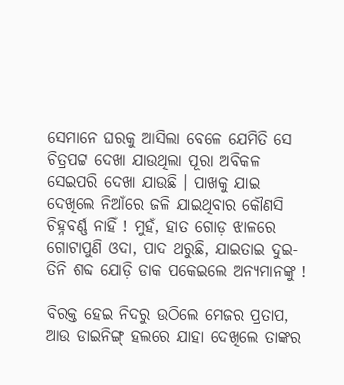ସେମାନେ ଘରକୁ ଆସିଲା ବେଳେ ଯେମିତି ସେ ଚିତ୍ରପଟ୍ଟ ଦେଖା ଯାଉଥିଲା ପୂରା ଅବିକଳ ସେଇପରି ଦେଖା ଯାଉଛି । ପାଖକୁ ଯାଇ ଦେଖିଲେ ନିଆଁରେ ଜଳି ଯାଇଥିବାର କୌଣସି ଚିହ୍ନବର୍ଣ୍ଣ ନାହିଁ ! ମୁହଁ, ହାତ ଗୋଡ଼ ଝାଳରେ ଗୋଟାପୁଣି ଓଦା, ପାଦ ଥରୁଛି, ଯାଇତାଇ ଦୁଇ-ତିନି ଶବ୍ଦ ଯୋଡ଼ି ଡାକ ପକେଇଲେ ଅନ୍ୟମାନଙ୍କୁ !

ବିରକ୍ତ ହେଇ ନିଦରୁ ଉଠିଲେ ମେଜର ପ୍ରତାପ, ଆଉ ଡାଇନିଙ୍ଗ୍ ହଲରେ ଯାହା ଦେଖିଲେ ତାଙ୍କର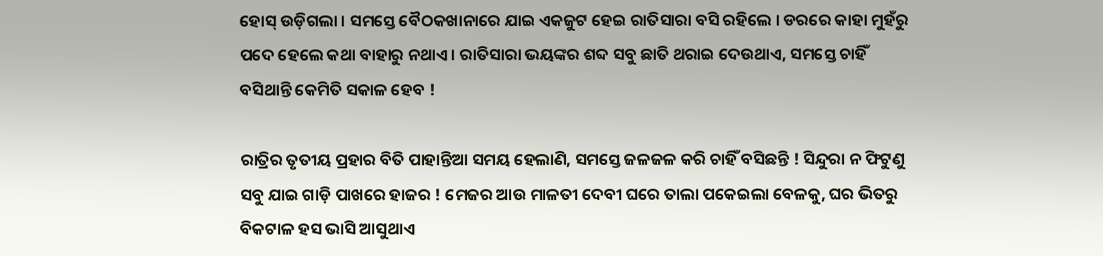ହୋସ୍ ଉଡ଼ିଗଲା । ସମସ୍ତେ ବୈଠକଖାନାରେ ଯାଇ ଏକଜୁଟ ହେଇ ରାତିସାରା ବସି ରହିଲେ । ଡରରେ କାହା ମୁହଁରୁ ପଦେ ହେଲେ କଥା ବାହାରୁ ନଥାଏ । ରାତିସାରା ଭୟଙ୍କର ଶବ୍ଦ ସବୁ ଛାତି ଥରାଇ ଦେଉଥାଏ, ସମସ୍ତେ ଚାହିଁ ବସିଥାନ୍ତି କେମିତି ସକାଳ ହେବ !

ରାତ୍ରିର ତୃତୀୟ ପ୍ରହାର ବିତି ପାହାନ୍ତିଆ ସମୟ ହେଲାଣି, ସମସ୍ତେ ଜଳଜଳ କରି ଚାହିଁ ବସିଛନ୍ତି ! ସିନ୍ଦୁରା ନ ଫିଟୁଣୁ ସବୁ ଯାଇ ଗାଡ଼ି ପାଖରେ ହାଜର ! ମେଜର ଆଉ ମାଳତୀ ଦେବୀ ଘରେ ତାଲା ପକେଇଲା ବେଳକୁ, ଘର ଭିତରୁ ବିକଟାଳ ହସ ଭାସି ଆସୁଥାଏ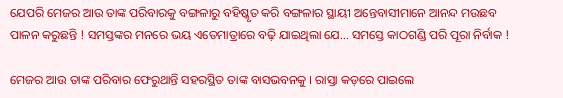ଯେପରି ମେଜର ଆଉ ତାଙ୍କ ପରିବାରକୁ ବଙ୍ଗଳାରୁ ବହିଷ୍କୃତ କରି ବଙ୍ଗଳାର ସ୍ଥାୟୀ ଅନ୍ତେବାସୀମାନେ ଆନନ୍ଦ ମଉଛବ ପାଳନ କରୁଛନ୍ତି ! ସମସ୍ତଙ୍କର ମନରେ ଭୟ ଏତେମାତ୍ରାରେ ବଢ଼ି ଯାଇଥିଲା ଯେ… ସମସ୍ତେ କାଠଗଣ୍ଡି ପରି ପୂରା ନିର୍ବାକ !

ମେଜର ଆଉ ତାଙ୍କ ପରିବାର ଫେରୁଥାନ୍ତି ସହରସ୍ଥିତ ତାଙ୍କ ବାସଭବନକୁ । ରାସ୍ତା କଡ଼ରେ ପାଇଲେ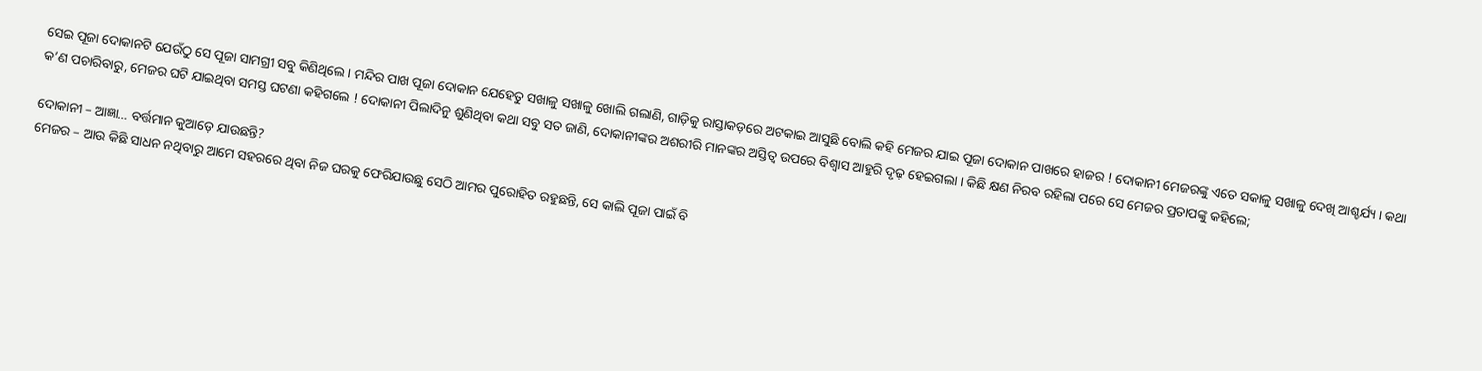ସେଇ ପୂଜା ଦୋକାନଟି ଯେଉଁଠୁ ସେ ପୂଜା ସାମଗ୍ରୀ ସବୁ କିଣିଥିଲେ । ମନ୍ଦିର ପାଖ ପୂଜା ଦୋକାନ ଯେହେତୁ ସଖାଳୁ ସଖାଳୁ ଖୋଲି ଗଲାଣି, ଗାଡ଼ିକୁ ରାସ୍ତାକଡ଼ରେ ଅଟକାଇ ଆସୁଛି ବୋଲି କହି ମେଜର ଯାଇ ପୂଜା ଦୋକାନ ପାଖରେ ହାଜର ! ଦୋକାନୀ ମେଜରଙ୍କୁ ଏତେ ସକାଳୁ ସଖାଳୁ ଦେଖି ଆଶ୍ଚର୍ଯ୍ୟ । କଥା କ’ଣ ପଚାରିବାରୁ, ମେଜର ଘଟି ଯାଇଥିବା ସମସ୍ତ ଘଟଣା କହିଗଲେ ! ଦୋକାନୀ ପିଲାଦିନୁ ଶୁଣିଥିବା କଥା ସବୁ ସତ ଜାଣି, ଦୋକାନୀଙ୍କର ଅଶରୀରି ମାନଙ୍କର ଅସ୍ତିତ୍ୱ ଉପରେ ବିଶ୍ୱାସ ଆହୁରି ଦୃଢ଼ ହେଇଗଲା । କିଛି କ୍ଷଣ ନିରବ ରହିଲା ପରେ ସେ ମେଜର ପ୍ରତାପଙ୍କୁ କହିଲେ;

ଦୋକାନୀ – ଆଜ୍ଞା… ବର୍ତ୍ତମାନ କୁଆଡ଼େ ଯାଉଛନ୍ତି?
ମେଜର – ଆଉ କିଛି ସାଧନ ନଥିବାରୁ ଆମେ ସହରରେ ଥିବା ନିଜ ଘରକୁ ଫେରିଯାଉଛୁ ସେଠି ଆମର ପୁରୋହିତ ରହୁଛନ୍ତି, ସେ କାଲି ପୂଜା ପାଇଁ ବି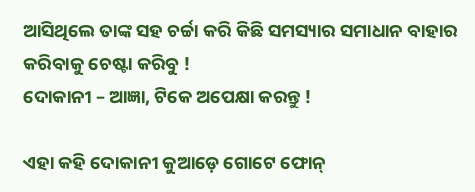ଆସିଥିଲେ ତାଙ୍କ ସହ ଚର୍ଚ୍ଚା କରି କିଛି ସମସ୍ୟାର ସମାଧାନ ବାହାର କରିବାକୁ ଚେଷ୍ଟା କରିବୁ !
ଦୋକାନୀ – ଆଜ୍ଞା, ଟିକେ ଅପେକ୍ଷା କରନ୍ତୁ !

ଏହା କହି ଦୋକାନୀ କୁଆଡ଼େ ଗୋଟେ ଫୋନ୍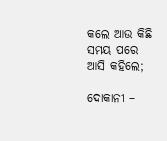କଲେ ଆଉ କିଛି ସମୟ ପରେ ଆସି କହିଲେ;

ଦୋକାନୀ –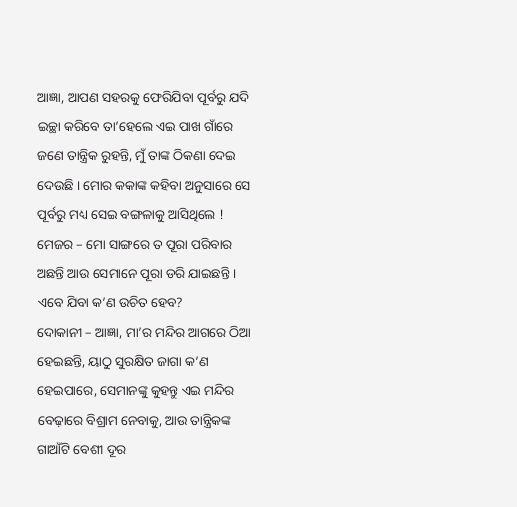ଆଜ୍ଞା, ଆପଣ ସହରକୁ ଫେରିଯିବା ପୂର୍ବରୁ ଯଦି ଇଚ୍ଛା କରିବେ ତା’ହେଲେ ଏଇ ପାଖ ଗାଁରେ ଜଣେ ତାନ୍ତ୍ରିକ ରୁହନ୍ତି, ମୁଁ ତାଙ୍କ ଠିକଣା ଦେଇ ଦେଉଛି । ମୋର କକାଙ୍କ କହିବା ଅନୁସାରେ ସେ ପୂର୍ବରୁ ମଧ୍ୟ ସେଇ ବଙ୍ଗଳାକୁ ଆସିଥିଲେ !
ମେଜର – ମୋ ସାଙ୍ଗରେ ତ ପୂରା ପରିବାର ଅଛନ୍ତି ଆଉ ସେମାନେ ପୂରା ଡରି ଯାଇଛନ୍ତି । ଏବେ ଯିବା କ’ଣ ଉଚିତ ହେବ?
ଦୋକାନୀ – ଆଜ୍ଞା, ମା’ର ମନ୍ଦିର ଆଗରେ ଠିଆ ହେଇଛନ୍ତି, ୟାଠୁ ସୁରକ୍ଷିତ ଜାଗା କ’ଣ ହେଇପାରେ, ସେମାନଙ୍କୁ କୁହନ୍ତୁ ଏଇ ମନ୍ଦିର ବେଢ଼ାରେ ବିଶ୍ରାମ ନେବାକୁ, ଆଉ ତାନ୍ତ୍ରିକଙ୍କ ଗାଆଁଟି ବେଶୀ ଦୂର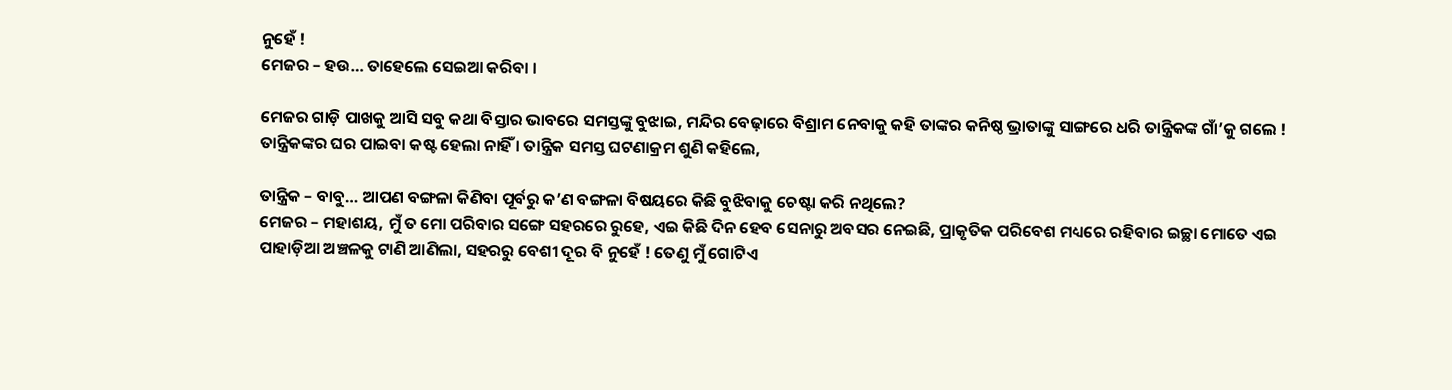ନୁହେଁ !
ମେଜର – ହଉ… ତାହେଲେ ସେଇଆ କରିବା ।

ମେଜର ଗାଡ଼ି ପାଖକୁ ଆସି ସବୁ କଥା ବିସ୍ତାର ଭାବରେ ସମସ୍ତଙ୍କୁ ବୁଝାଇ, ମନ୍ଦିର ବେଢ଼ାରେ ବିଶ୍ରାମ ନେବାକୁ କହି ତାଙ୍କର କନିଷ୍ଠ ଭ୍ରାତାଙ୍କୁ ସାଙ୍ଗରେ ଧରି ତାନ୍ତ୍ରିକଙ୍କ ଗାଁ’କୁ ଗଲେ ! ତାନ୍ତ୍ରିକଙ୍କର ଘର ପାଇବା କଷ୍ଟ ହେଲା ନାହିଁ । ତାନ୍ତ୍ରିକ ସମସ୍ତ ଘଟଣାକ୍ରମ ଶୁଣି କହିଲେ,

ତାନ୍ତ୍ରିକ – ବାବୁ… ଆପଣ ବଙ୍ଗଳା କିଣିବା ପୂର୍ବରୁ କ’ଣ ବଙ୍ଗଳା ବିଷୟରେ କିଛି ବୁଝିବାକୁ ଚେଷ୍ଟା କରି ନଥିଲେ?
ମେଜର – ମହାଶୟ, ମୁଁ ତ ମୋ ପରିବାର ସଙ୍ଗେ ସହରରେ ରୁହେ, ଏଇ କିଛି ଦିନ ହେବ ସେନାରୁ ଅବସର ନେଇଛି, ପ୍ରାକୃତିକ ପରିବେଶ ମଧ୍ୟରେ ରହିବାର ଇଚ୍ଛା ମୋତେ ଏଇ ପାହାଡ଼ିଆ ଅଞ୍ଚଳକୁ ଟାଣି ଆଣିଲା, ସହରରୁ ବେଶୀ ଦୂର ବି ନୁହେଁ ! ତେଣୁ ମୁଁ ଗୋଟିଏ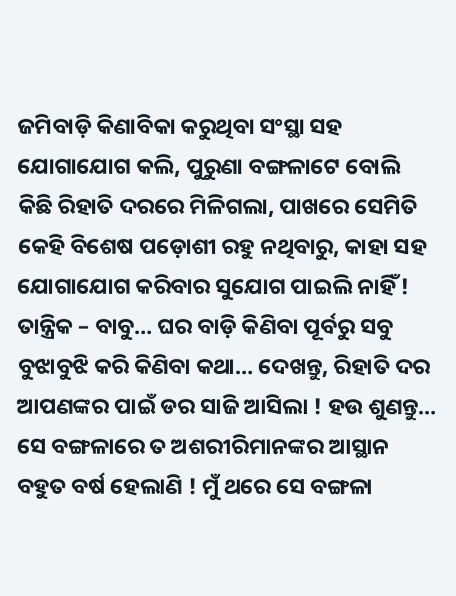ଜମିବାଡ଼ି କିଣାବିକା କରୁଥିବା ସଂସ୍ଥା ସହ ଯୋଗାଯୋଗ କଲି, ପୁରୁଣା ବଙ୍ଗଳାଟେ ବୋଲି କିଛି ରିହାତି ଦରରେ ମିଳିଗଲା, ପାଖରେ ସେମିତି କେହି ବିଶେଷ ପଡ଼ୋଶୀ ରହୁ ନଥିବାରୁ, କାହା ସହ ଯୋଗାଯୋଗ କରିବାର ସୁଯୋଗ ପାଇଲି ନାହିଁ !
ତାନ୍ତ୍ରିକ – ବାବୁ… ଘର ବାଡ଼ି କିଣିବା ପୂର୍ବରୁ ସବୁ ବୁଝାବୁଝି କରି କିଣିବା କଥା… ଦେଖନ୍ତୁ, ରିହାତି ଦର ଆପଣଙ୍କର ପାଇଁ ଡର ସାଜି ଆସିଲା ! ହଉ ଶୁଣନ୍ତୁ… ସେ ବଙ୍ଗଳାରେ ତ ଅଶରୀରିମାନଙ୍କର ଆସ୍ଥାନ ବହୁତ ବର୍ଷ ହେଲାଣି ! ମୁଁ ଥରେ ସେ ବଙ୍ଗଳା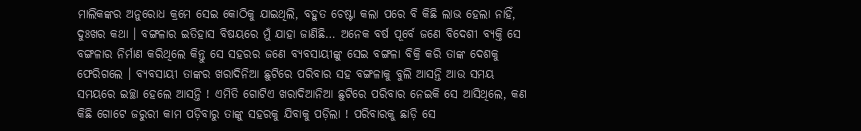ମାଲିକଙ୍କର ଅନୁରୋଧ କ୍ରମେ ସେଇ କୋଠିକୁ ଯାଇଥିଲି, ବହୁତ ଚେଷ୍ଟା କଲା ପରେ ବି କିଛି ଲାଭ ହେଲା ନାହିଁ, ଦୁଃଖର କଥା । ବଙ୍ଗଳାର ଇତିହାସ ବିଷୟରେ ମୁଁ ଯାହା ଜାଣିଛି… ଅନେକ ବର୍ଷ ପୂର୍ବେ ଜଣେ ବିଦେଶୀ ବ୍ୟକ୍ତି ସେ ବଙ୍ଗଳାର ନିର୍ମାଣ କରିଥିଲେ କିନ୍ତୁ ସେ ସହରର ଜଣେ ବ୍ୟବସାୟୀଙ୍କୁ ସେଇ ବଙ୍ଗଳା ବିକ୍ରି କରି ତାଙ୍କ ଦେଶକୁ ଫେରିଗଲେ । ବ୍ୟବସାୟୀ ତାଙ୍କର ଖରାଦିନିଆ ଛୁଟିରେ ପରିବାର ସହ ବଙ୍ଗଳାକୁ ବୁଲି ଆସନ୍ତି ଆଉ ସମୟ ସମୟରେ ଇଚ୍ଛା ହେଲେ ଆସନ୍ତି ! ଏମିତି ଗୋଟିଏ ଖରାଦିଆନିଆ ଛୁଟିରେ ପରିବାର ନେଇକି ସେ ଆସିଥିଲେ, କଣ କିଛି ଗୋଟେ ଜରୁରୀ କାମ ପଡ଼ିବାରୁ ତାଙ୍କୁ ସହରକୁ ଯିବାକୁ ପଡ଼ିଲା ! ପରିବାରକୁ ଛାଡ଼ି ସେ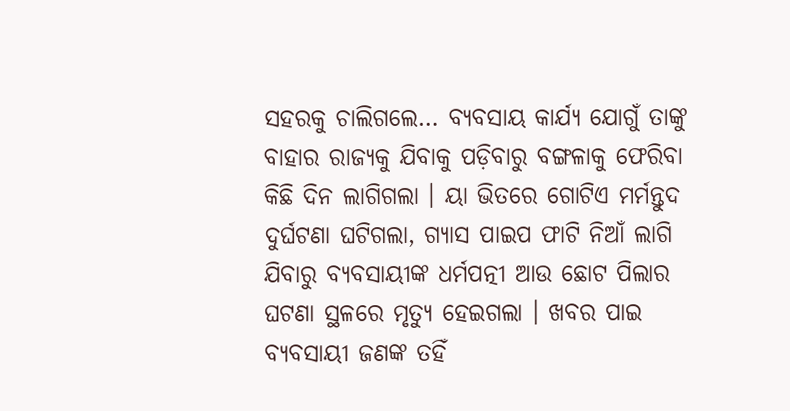ସହରକୁ ଚାଲିଗଲେ… ବ୍ୟବସାୟ କାର୍ଯ୍ୟ ଯୋଗୁଁ ତାଙ୍କୁ ବାହାର ରାଜ୍ୟକୁ ଯିବାକୁ ପଡ଼ିବାରୁ ବଙ୍ଗଳାକୁ ଫେରିବା କିଛି ଦିନ ଲାଗିଗଲା । ୟା ଭିତରେ ଗୋଟିଏ ମର୍ମନ୍ତୁଦ ଦୁର୍ଘଟଣା ଘଟିଗଲା, ଗ୍ୟାସ ପାଇପ ଫାଟି ନିଆଁ ଲାଗି ଯିବାରୁ ବ୍ୟବସାୟୀଙ୍କ ଧର୍ମପତ୍ନୀ ଆଉ ଛୋଟ ପିଲାର ଘଟଣା ସ୍ଥଳରେ ମୃତ୍ୟୁ ହେଇଗଲା । ଖବର ପାଇ ବ୍ୟବସାୟୀ ଜଣଙ୍କ ତହିଁ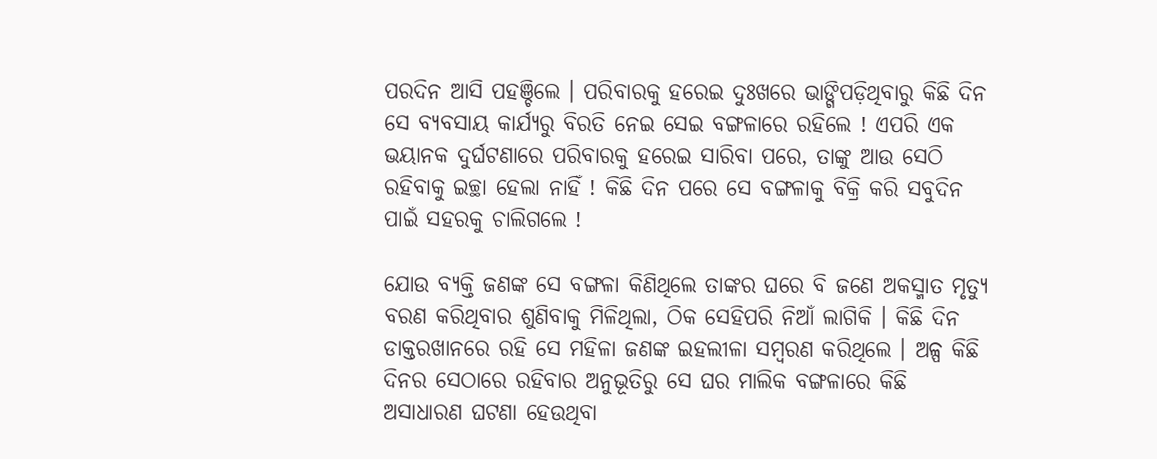ପରଦିନ ଆସି ପହଞ୍ଚିଲେ । ପରିବାରକୁ ହରେଇ ଦୁଃଖରେ ଭାଙ୍ଗିପଡ଼ିଥିବାରୁ କିଛି ଦିନ ସେ ବ୍ୟବସାୟ କାର୍ଯ୍ୟରୁ ବିରତି ନେଇ ସେଇ ବଙ୍ଗଳାରେ ରହିଲେ ! ଏପରି ଏକ ଭୟାନକ ଦୁର୍ଘଟଣାରେ ପରିବାରକୁ ହରେଇ ସାରିବା ପରେ, ତାଙ୍କୁ ଆଉ ସେଠି ରହିବାକୁ ଇଚ୍ଛା ହେଲା ନାହିଁ ! କିଛି ଦିନ ପରେ ସେ ବଙ୍ଗଳାକୁ ବିକ୍ରି କରି ସବୁଦିନ ପାଇଁ ସହରକୁ ଚାଲିଗଲେ !

ଯୋଉ ବ୍ୟକ୍ତି ଜଣଙ୍କ ସେ ବଙ୍ଗଳା କିଣିଥିଲେ ତାଙ୍କର ଘରେ ବି ଜଣେ ଅକସ୍ମାତ ମୃତ୍ୟୁ ବରଣ କରିଥିବାର ଶୁଣିବାକୁ ମିଳିଥିଲା, ଠିକ ସେହିପରି ନିଆଁ ଲାଗିକି । କିଛି ଦିନ ଡାକ୍ତରଖାନରେ ରହି ସେ ମହିଳା ଜଣଙ୍କ ଇହଲୀଳା ସମ୍ୱରଣ କରିଥିଲେ । ଅଳ୍ପ କିଛି ଦିନର ସେଠାରେ ରହିବାର ଅନୁଭୂତିରୁ ସେ ଘର ମାଲିକ ବଙ୍ଗଳାରେ କିଛି ଅସାଧାରଣ ଘଟଣା ହେଉଥିବା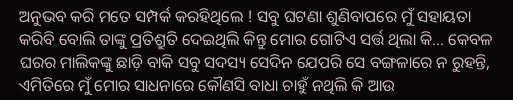ଅନୁଭବ କରି ମତେ ସମ୍ପର୍କ କରହିଥିଲେ ! ସବୁ ଘଟଣା ଶୁଣିବାପରେ ମୁଁ ସହାୟତା କରିବି ବୋଲି ତାଙ୍କୁ ପ୍ରତିଶ୍ରୁତି ଦେଇଥିଲି କିନ୍ତୁ ମୋର ଗୋଟିଏ ସର୍ତ୍ତ ଥିଲା କି… କେବଳ ଘରର ମାଲିକଙ୍କୁ ଛାଡ଼ି ବାକି ସବୁ ସଦସ୍ୟ ସେଦିନ ଯେପରି ସେ ବଙ୍ଗଳାରେ ନ ରୁହନ୍ତି, ଏମିତିରେ ମୁଁ ମୋର ସାଧନାରେ କୌଣସି ବାଧା ଚାହୁଁ ନଥିଲି କି ଆଉ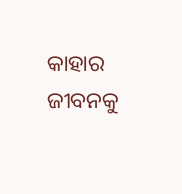କାହାର ଜୀବନକୁ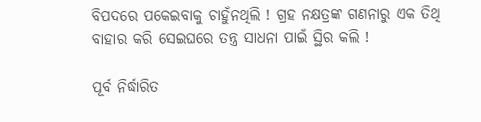ବିପଦରେ ପକେଇବାକୁ ଚାହୁଁନଥିଲି ! ଗ୍ରହ ନକ୍ଷତ୍ରଙ୍କ ଗଣନାରୁ ଏକ ତିଥି ବାହାର କରି ସେଇଘରେ ତନ୍ତ୍ର ସାଧନା ପାଇଁ ସ୍ଥିର କଲି !

ପୂର୍ବ ନିର୍ଦ୍ଧାରିତ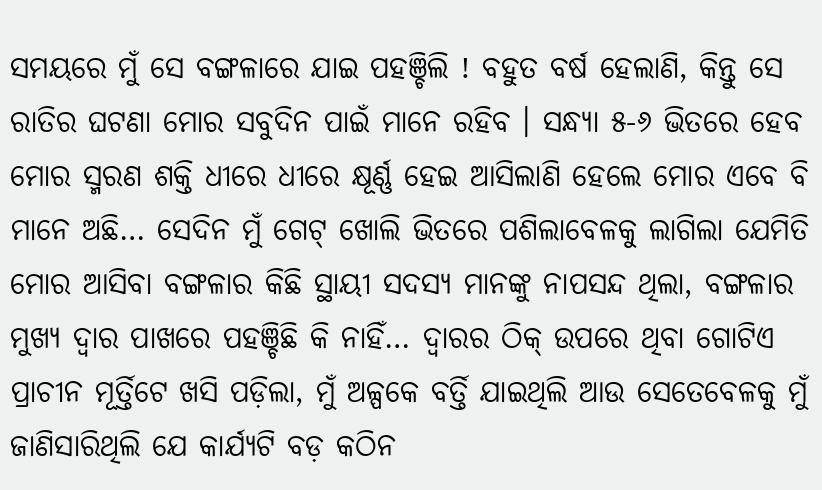ସମୟରେ ମୁଁ ସେ ବଙ୍ଗଳାରେ ଯାଇ ପହଞ୍ଚିଲି ! ବହୁତ ବର୍ଷ ହେଲାଣି, କିନ୍ତୁ ସେ ରାତିର ଘଟଣା ମୋର ସବୁଦିନ ପାଇଁ ମାନେ ରହିବ । ସନ୍ଧ୍ୟା ୫-୬ ଭିତରେ ହେବ ମୋର ସ୍ମରଣ ଶକ୍ତି ଧୀରେ ଧୀରେ କ୍ଷୂର୍ଣ୍ଣ ହେଇ ଆସିଲାଣି ହେଲେ ମୋର ଏବେ ବି ମାନେ ଅଛି… ସେଦିନ ମୁଁ ଗେଟ୍ ଖୋଲି ଭିତରେ ପଶିଲାବେଳକୁ ଲାଗିଲା ଯେମିତି ମୋର ଆସିବା ବଙ୍ଗଳାର କିଛି ସ୍ଥାୟୀ ସଦସ୍ୟ ମାନଙ୍କୁ ନାପସନ୍ଦ ଥିଲା, ବଙ୍ଗଳାର ମୁଖ୍ୟ ଦ୍ୱାର ପାଖରେ ପହଞ୍ଚିଛି କି ନାହିଁ… ଦ୍ୱାରର ଠିକ୍ ଉପରେ ଥିବା ଗୋଟିଏ ପ୍ରାଚୀନ ମୂର୍ତ୍ତିଟେ ଖସି ପଡ଼ିଲା, ମୁଁ ଅଳ୍ପକେ ବର୍ତ୍ତି ଯାଇଥିଲି ଆଉ ସେତେବେଳକୁ ମୁଁ ଜାଣିସାରିଥିଲି ଯେ କାର୍ଯ୍ୟଟି ବଡ଼ କଠିନ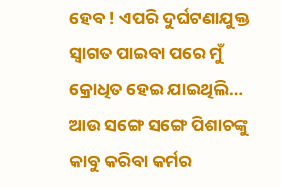ହେବ ! ଏପରି ଦୁର୍ଘଟଣାଯୁକ୍ତ ସ୍ୱାଗତ ପାଇବା ପରେ ମୁଁ କ୍ରୋଧିତ ହେଇ ଯାଇଥିଲି… ଆଉ ସଙ୍ଗେ ସଙ୍ଗେ ପିଶାଚଙ୍କୁ କାବୁ କରିବା କର୍ମର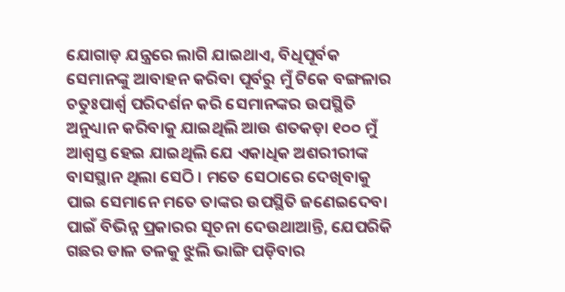ଯୋଗାଡ଼ ଯନ୍ତ୍ରରେ ଲାଗି ଯାଇଥାଏ, ବିଧିପୂର୍ବକ ସେମାନଙ୍କୁ ଆବାହନ କରିବା ପୂର୍ବରୁ ମୁଁ ଟିକେ ବଙ୍ଗଳାର ଚତୁଃପାର୍ଶ୍ୱ ପରିଦର୍ଶନ କରି ସେମାନଙ୍କର ଉପସ୍ଥିତି ଅନୁଧ୍ୟାନ କରିବାକୁ ଯାଇଥିଲି ଆଉ ଶତକଡ଼ା ୧୦୦ ମୁଁ ଆଶ୍ୱସ୍ତ ହେଇ ଯାଇଥିଲି ଯେ ଏକାଧିକ ଅଶରୀରୀଙ୍କ ବାସସ୍ଥାନ ଥିଲା ସେଠି । ମତେ ସେଠାରେ ଦେଖିବାକୁ ପାଇ ସେମାନେ ମତେ ତାଙ୍କର ଉପସ୍ଥିତି ଜଣେଇଦେବା ପାଇଁ ବିଭିନ୍ନ ପ୍ରକାରର ସୂଚନା ଦେଉଥାଆନ୍ତି, ଯେପରିକି ଗଛର ଡାଳ ତଳକୁ ଝୁଲି ଭାଙ୍ଗି ପଡ଼ିବାର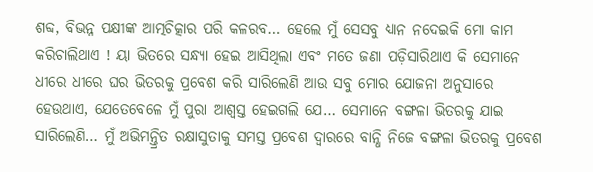ଶବ୍ଦ, ବିଭନ୍ନ ପକ୍ଷୀଙ୍କ ଆତ୍ମଚିତ୍କାର ପରି କଳରବ… ହେଲେ ମୁଁ ସେସବୁ ଧ୍ୟାନ ନଦେଇକି ମୋ କାମ କରିଚାଲିଥାଏ ! ୟା ଭିତରେ ସନ୍ଧ୍ୟା ହେଇ ଆସିଥିଲା ଏବଂ ମତେ ଜଣା ପଡ଼ିସାରିଥାଏ କି ସେମାନେ ଧୀରେ ଧୀରେ ଘର ଭିତରକୁ ପ୍ରବେଶ କରି ସାରିଲେଣି ଆଉ ସବୁ ମୋର ଯୋଜନା ଅନୁସାରେ ହେଉଥାଏ, ଯେତେବେଳେ ମୁଁ ପୁରା ଆଶ୍ୱସ୍ତ ହେଇଗଲି ଯେ… ସେମାନେ ବଙ୍ଗଳା ଭିତରକୁ ଯାଇ ସାରିଲେଣି… ମୁଁ ଅଭିମନ୍ତ୍ରିତ ରକ୍ଷାସୁତାକୁ ସମସ୍ତ ପ୍ରବେଶ ଦ୍ୱାରରେ ବାନ୍ଧି ନିଜେ ବଙ୍ଗଳା ଭିତରକୁ ପ୍ରବେଶ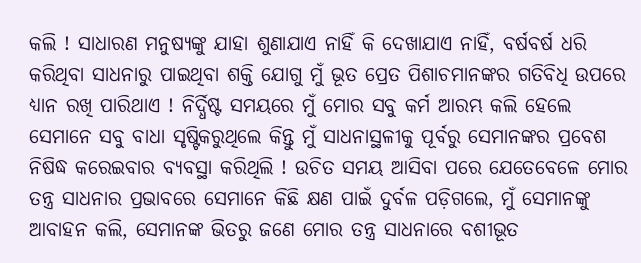କଲି ! ସାଧାରଣ ମନୁଷ୍ୟଙ୍କୁ ଯାହା ଶୁଣାଯାଏ ନାହିଁ କି ଦେଖାଯାଏ ନାହିଁ, ବର୍ଷବର୍ଷ ଧରି କରିଥିବା ସାଧନାରୁ ପାଇଥିବା ଶକ୍ତି ଯୋଗୁ ମୁଁ ଭୂତ ପ୍ରେତ ପିଶାଚମାନଙ୍କର ଗତିବିଧି ଉପରେ ଧ୍ୟାନ ରଖି ପାରିଥାଏ ! ନିର୍ଦ୍ଧିଷ୍ଟ ସମୟରେ ମୁଁ ମୋର ସବୁ କର୍ମ ଆରମ୍ଭ କଲି ହେଲେ ସେମାନେ ସବୁ ବାଧା ସୃଷ୍ଟିକରୁଥିଲେ କିନ୍ତୁ ମୁଁ ସାଧନାସ୍ଥଳୀକୁ ପୂର୍ବରୁ ସେମାନଙ୍କର ପ୍ରବେଶ ନିଷିଦ୍ଧ କରେଇବାର ବ୍ୟବସ୍ଥା କରିଥିଲି ! ଉଚିତ ସମୟ ଆସିବା ପରେ ଯେତେବେଳେ ମୋର ତନ୍ତ୍ର ସାଧନାର ପ୍ରଭାବରେ ସେମାନେ କିଛି କ୍ଷଣ ପାଇଁ ଦୁର୍ବଳ ପଡ଼ିଗଲେ, ମୁଁ ସେମାନଙ୍କୁ ଆବାହନ କଲି, ସେମାନଙ୍କ ଭିତରୁ ଜଣେ ମୋର ତନ୍ତ୍ର ସାଧନାରେ ବଶୀଭୂତ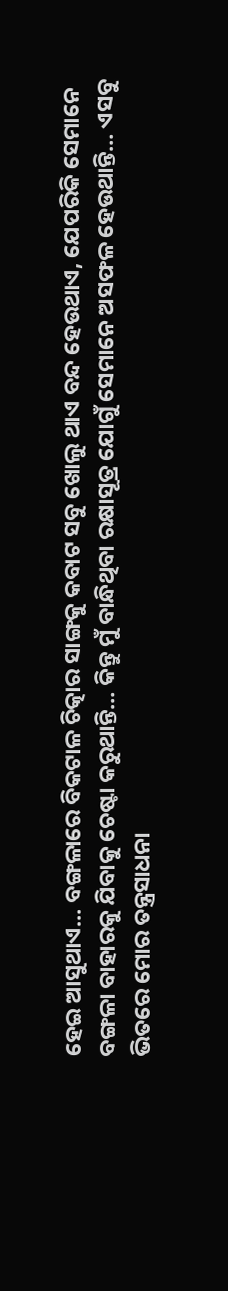ହେଇ ଆସୁଥାଏ… ବଙ୍ଗଳାରେ ବିକଟାଳ ଚିତ୍କାର ସାଙ୍ଗକୁ କବାଟ ସବୁ ଖୋଲୁ ଥାଏ ବନ୍ଦ ହେଉଥାଏ, ଯେପରିକି ସେମାନେ ବଙ୍ଗଳା ବାହାରକୁ ଯିବାକୁ ଚେଷ୍ଟା କରୁଥାନ୍ତି… କିନ୍ତୁ ମୁଁ ବାନ୍ଧିଥିବା ରକ୍ଷାସୂତ୍ର ଯୋଗୁଁ ସେମାନେ ଅସଫଳ ହେଉଥାନ୍ତି… ଏସବୁ ଭିତରେ ମୋର ତନ୍ତ୍ରସାଧନା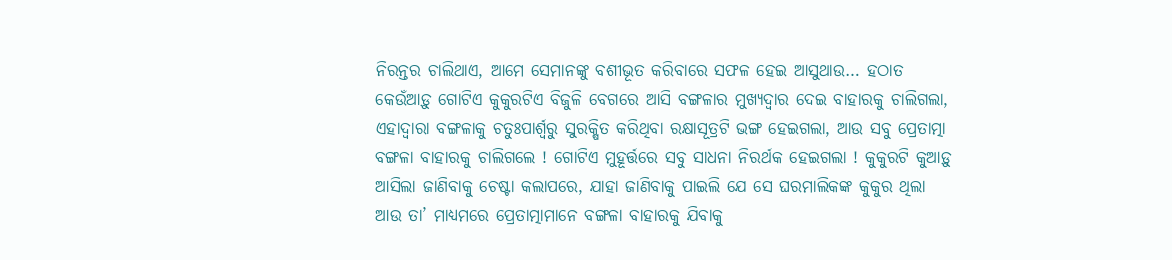ନିରନ୍ତର ଚାଲିଥାଏ, ଆମେ ସେମାନଙ୍କୁ ବଶୀଭୂତ କରିବାରେ ସଫଳ ହେଇ ଆସୁଥାଉ… ହଠାତ କେଉଁଆଡ଼ୁ ଗୋଟିଏ କୁକୁରଟିଏ ବିଜୁଳି ବେଗରେ ଆସି ବଙ୍ଗଳାର ମୁଖ୍ୟଦ୍ୱାର ଦେଇ ବାହାରକୁ ଚାଲିଗଲା, ଏହାଦ୍ୱାରା ବଙ୍ଗଳାକୁ ଚତୁଃପାର୍ଶ୍ଵରୁ ସୁରକ୍ଷିତ କରିଥିବା ରକ୍ଷାସୂତ୍ରଟି ଭଙ୍ଗ ହେଇଗଲା, ଆଉ ସବୁ ପ୍ରେତାତ୍ମା ବଙ୍ଗଳା ବାହାରକୁ ଚାଲିଗଲେ ! ଗୋଟିଏ ମୁହୂର୍ତ୍ତରେ ସବୁ ସାଧନା ନିରର୍ଥକ ହେଇଗଲା ! କୁକୁରଟି କୁଆଡ଼ୁ ଆସିଲା ଜାଣିବାକୁ ଚେଷ୍ଟା କଲାପରେ, ଯାହା ଜାଣିବାକୁ ପାଇଲି ଯେ ସେ ଘରମାଲିକଙ୍କ କୁକୁର ଥିଲା ଆଉ ତା’ ମାଧ୍ୟମରେ ପ୍ରେତାତ୍ମାମାନେ ବଙ୍ଗଳା ବାହାରକୁ ଯିବାକୁ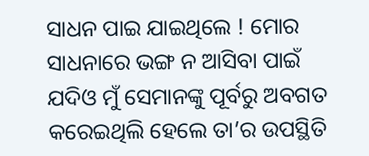ସାଧନ ପାଇ ଯାଇଥିଲେ ! ମୋର ସାଧନାରେ ଭଙ୍ଗ ନ ଆସିବା ପାଇଁ ଯଦିଓ ମୁଁ ସେମାନଙ୍କୁ ପୂର୍ବରୁ ଅବଗତ କରେଇଥିଲି ହେଲେ ତା’ର ଉପସ୍ଥିତି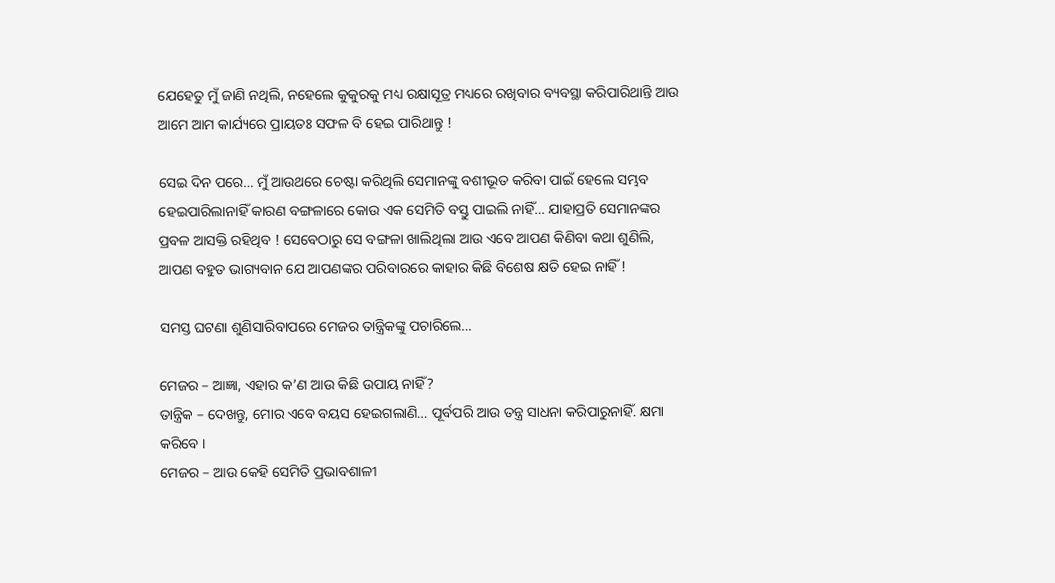ଯେହେତୁ ମୁଁ ଜାଣି ନଥିଲି, ନହେଲେ କୁକୁରକୁ ମଧ୍ୟ ରକ୍ଷାସୂତ୍ର ମଧ୍ୟରେ ରଖିବାର ବ୍ୟବସ୍ଥା କରିପାରିଥାନ୍ତି ଆଉ ଆମେ ଆମ କାର୍ଯ୍ୟରେ ପ୍ରାୟତଃ ସଫଳ ବି ହେଇ ପାରିଥାନ୍ତୁ !

ସେଇ ଦିନ ପରେ… ମୁଁ ଆଉଥରେ ଚେଷ୍ଟା କରିଥିଲି ସେମାନଙ୍କୁ ବଶୀଭୂତ କରିବା ପାଇଁ ହେଲେ ସମ୍ଭବ ହେଇପାରିଲାନାହିଁ କାରଣ ବଙ୍ଗଳାରେ କୋଉ ଏକ ସେମିତି ବସ୍ତୁ ପାଇଲି ନାହିଁ… ଯାହାପ୍ରତି ସେମାନଙ୍କର ପ୍ରବଳ ଆସକ୍ତି ରହିଥିବ ! ସେବେଠାରୁ ସେ ବଙ୍ଗଳା ଖାଲିଥିଲା ଆଉ ଏବେ ଆପଣ କିଣିବା କଥା ଶୁଣିଲି, ଆପଣ ବହୁତ ଭାଗ୍ୟବାନ ଯେ ଆପଣଙ୍କର ପରିବାରରେ କାହାର କିଛି ବିଶେଷ କ୍ଷତି ହେଇ ନାହିଁ !

ସମସ୍ତ ଘଟଣା ଶୁଣିସାରିବାପରେ ମେଜର ତାନ୍ତ୍ରିକଙ୍କୁ ପଚାରିଲେ…

ମେଜର – ଆଜ୍ଞା, ଏହାର କ’ଣ ଆଉ କିଛି ଉପାୟ ନାହିଁ?
ତାନ୍ତ୍ରିକ – ଦେଖନ୍ତୁ, ମୋର ଏବେ ବୟସ ହେଇଗଲାଣି… ପୂର୍ବପରି ଆଉ ତନ୍ତ୍ର ସାଧନା କରିପାରୁନାହିଁ. କ୍ଷମା କରିବେ ।
ମେଜର – ଆଉ କେହି ସେମିତି ପ୍ରଭାବଶାଳୀ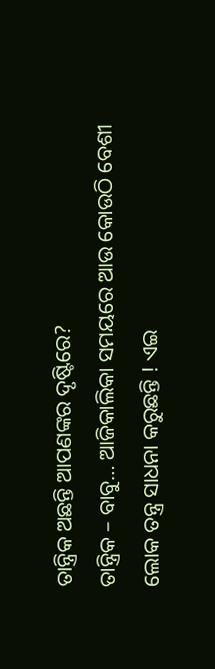ତାନ୍ତ୍ରିକ ଅଛନ୍ତି ଆପଣଙ୍କର ଦୃଷ୍ଟିରେ?
ତାନ୍ତ୍ରିକ – ବାବୁ… ଆଜିକାଲିକା ସମୟରେ ଆଉ କୋଉଠି ବେଶୀ ଲୋକ ତନ୍ତ୍ର ସାଧନା କରୁଛନ୍ତି ! ଏଇ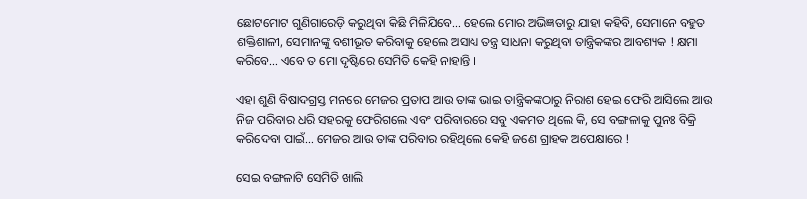ଛୋଟମୋଟ ଗୁଣିଗାରେଡ଼ି କରୁଥିବା କିଛି ମିଳିଯିବେ… ହେଲେ ମୋର ଅଭିଜ୍ଞତାରୁ ଯାହା କହିବି, ସେମାନେ ବହୁତ ଶକ୍ତିଶାଳୀ, ସେମାନଙ୍କୁ ବଶୀଭୂତ କରିବାକୁ ହେଲେ ଅସାଧ୍ୟ ତନ୍ତ୍ର ସାଧନା କରୁଥିବା ତାନ୍ତ୍ରିକଙ୍କର ଆବଶ୍ୟକ ! କ୍ଷମା କରିବେ… ଏବେ ତ ମୋ ଦୃଷ୍ଟିରେ ସେମିତି କେହି ନାହାନ୍ତି ।

ଏହା ଶୁଣି ବିଷାଦଗ୍ରସ୍ତ ମନରେ ମେଜର ପ୍ରତାପ ଆଉ ତାଙ୍କ ଭାଇ ତାନ୍ତ୍ରିକଙ୍କଠାରୁ ନିରାଶ ହେଇ ଫେରି ଆସିଲେ ଆଉ ନିଜ ପରିବାର ଧରି ସହରକୁ ଫେରିଗଲେ ଏବଂ ପରିବାରରେ ସବୁ ଏକମତ ଥିଲେ କି, ସେ ବଙ୍ଗଳାକୁ ପୁନଃ ବିକ୍ରି କରିଦେବା ପାଇଁ… ମେଜର ଆଉ ତାଙ୍କ ପରିବାର ରହିଥିଲେ କେହି ଜଣେ ଗ୍ରାହକ ଅପେକ୍ଷାରେ !

ସେଇ ବଙ୍ଗଳାଟି ସେମିତି ଖାଲି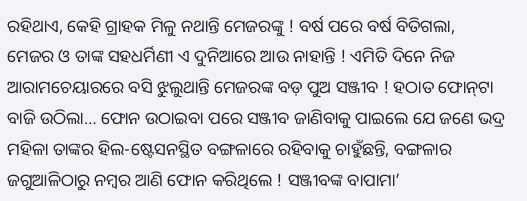ରହିଥାଏ, କେହି ଗ୍ରାହକ ମିଳୁ ନଥାନ୍ତି ମେଜରଙ୍କୁ ! ବର୍ଷ ପରେ ବର୍ଷ ବିତିଗଲା, ମେଜର ଓ ତାଙ୍କ ସହଧର୍ମିଣୀ ଏ ଦୁନିଆରେ ଆଉ ନାହାନ୍ତି ! ଏମିତି ଦିନେ ନିଜ ଆରାମଚେୟାରରେ ବସି ଝୁଲୁଥାନ୍ତି ମେଜରଙ୍କ ବଡ଼ ପୁଅ ସଞ୍ଜୀବ ! ହଠାତ ଫୋନ୍‌ଟା ବାଜି ଉଠିଲା… ଫୋନ ଉଠାଇବା ପରେ ସଞ୍ଜୀବ ଜାଣିବାକୁ ପାଇଲେ ଯେ ଜଣେ ଭଦ୍ର ମହିଳା ତାଙ୍କର ହିଲ-ଷ୍ଟେସନସ୍ଥିତ ବଙ୍ଗଳାରେ ରହିବାକୁ ଚାହୁଁଛନ୍ତି, ବଙ୍ଗଳାର ଜଗୁଆଳିଠାରୁ ନମ୍ୱର ଆଣି ଫୋନ କରିଥିଲେ ! ସଞ୍ଜୀବଙ୍କ ବାପାମା’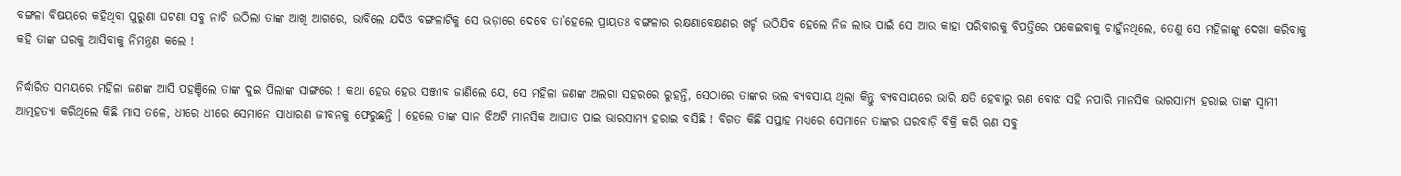ବଙ୍ଗଳା ବିଷୟରେ କହିଥିବା ପୁରୁଣା ଘଟଣା ସବୁ ନାଚି ଉଠିଲା ତାଙ୍କ ଆଖି ଆଗରେ, ଭାବିଲେ ଯଦିଓ ବଙ୍ଗଳାଟିକୁ ସେ ଭଡ଼ାରେ ଦେବେ ତା’ହେଲେ ପ୍ରାୟତଃ ବଙ୍ଗଳାର ରକ୍ଷଣାବେକ୍ଷଣର ଖର୍ଚ୍ଚ ଉଠିଯିବ ହେଲେ ନିଜ ଲାଭ ପାଇଁ ସେ ଆଉ କାହା ପରିବାରକୁ ବିପତ୍ତିରେ ପକେଇବାକୁ ଚାହୁଁନଥିଲେ, ତେଣୁ ସେ ମହିଳାଙ୍କୁ ଦେଖା କରିବାକୁ କହି ତାଙ୍କ ଘରକୁ ଆସିବାକୁ ନିମନ୍ତ୍ରଣ କଲେ !

ନିର୍ଦ୍ଧାରିତ ସମୟରେ ମହିଳା ଜଣଙ୍କ ଆସି ପହଞ୍ଚିଲେ ତାଙ୍କ ଦୁଇ ପିଲାଙ୍କ ସାଙ୍ଗରେ ! କଥା ହେଉ ହେଉ ସଞ୍ଜୀବ ଜାଣିଲେ ଯେ, ସେ ମହିଳା ଜଣଙ୍କ ଅଲଗା ସହରରେ ରୁହନ୍ତି, ସେଠାରେ ତାଙ୍କର ଭଲ ବ୍ୟବସାୟ ଥିଲା କିନ୍ତୁ ବ୍ୟବସାୟରେ ଭାରି କ୍ଷତି ହେବାରୁ ଋଣ ବୋଝ ସହି ନପାରି ମାନସିକ ଭାରସାମ୍ୟ ହରାଇ ତାଙ୍କ ସ୍ୱାମୀ ଆତ୍ମହତ୍ୟା କରିଥିଲେ କିଛି ମାସ ତଳେ, ଧୀରେ ଧୀରେ ସେମାନେ ସାଧାରଣ ଜୀବନକୁ ଫେରୁଛନ୍ତି । ହେଲେ ତାଙ୍କ ସାନ ଝିଅଟି ମାନସିକ ଆଘାତ ପାଇ ଭାରସାମ୍ୟ ହରାଇ ବସିଛି ! ବିଗତ କିଛି ସପ୍ତାହ ମଧ୍ୟରେ ସେମାନେ ତାଙ୍କର ଘରବାଡ଼ି ବିକ୍ରି କରି ଋଣ ସବୁ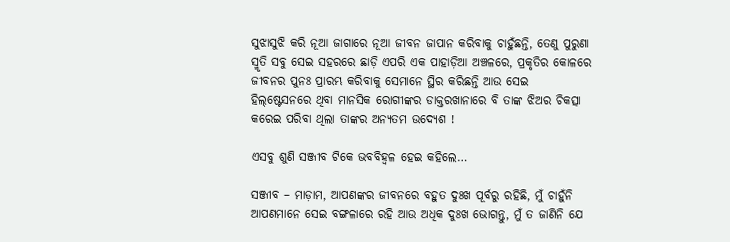ସୁଝାସୁଝି କରି ନୂଆ ଜାଗାରେ ନୂଆ ଜୀବନ ଜାପାନ କରିବାକୁ ଚାହୁଁଛନ୍ତି, ତେଣୁ ପୁରୁଣା ସ୍ମୃତି ସବୁ ସେଇ ସହରରେ ଛାଡ଼ି ଏପରି ଏକ ପାହାଡ଼ିଆ ଅଞ୍ଚଳରେ, ପ୍ରକୃତିର କୋଳରେ ଜୀବନର ପୁନଃ ପ୍ରାରମ୍ଭ କରିବାକୁ ସେମାନେ ସ୍ଥିର କରିଛନ୍ତି ଆଉ ସେଇ ହିଲ୍‌ଷ୍ଟେସନରେ ଥିବା ମାନସିକ ରୋଗୀଙ୍କର ଡାକ୍ତରଖାନାରେ ବି ତାଙ୍କ ଝିଅର ଚିକତ୍ସା କରେଇ ପରିବା ଥିଲା ତାଙ୍କର ଅନ୍ୟତମ ଉଦ୍ୟେଶ !

ଏସବୁ ଶୁଣି ସଞ୍ଜୀବ ଟିକେ ଭବବିହ୍ଵଳ ହେଇ କହିଲେ…

ସଞ୍ଜୀବ – ମାଡ଼ାମ, ଆପଣଙ୍କର ଜୀବନରେ ବହୁତ ଦୁଃଖ ପୂର୍ବରୁ ରହିଛି, ମୁଁ ଚାହୁଁନି ଆପଣମାନେ ସେଇ ବଙ୍ଗଳାରେ ରହି ଆଉ ଅଧିକ ଦୁଃଖ ଭୋଗନ୍ତୁ, ମୁଁ ତ ଜାଣିନି ଯେ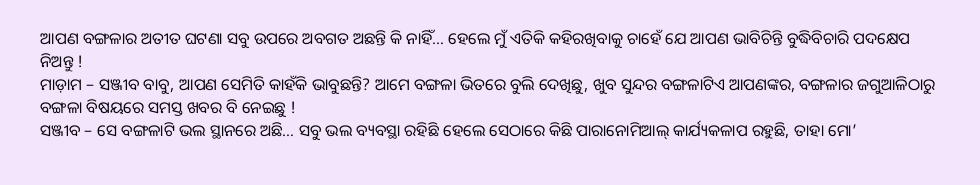ଆପଣ ବଙ୍ଗଳାର ଅତୀତ ଘଟଣା ସବୁ ଉପରେ ଅବଗତ ଅଛନ୍ତି କି ନାହିଁ… ହେଲେ ମୁଁ ଏତିକି କହିରଖିବାକୁ ଚାହେଁ ଯେ ଆପଣ ଭାବିଚିନ୍ତି ବୁଦ୍ଧିବିଚାରି ପଦକ୍ଷେପ ନିଅନ୍ତୁ !
ମାଡ଼ାମ – ସଞ୍ଜୀବ ବାବୁ, ଆପଣ ସେମିତି କାହଁକି ଭାବୁଛନ୍ତି? ଆମେ ବଙ୍ଗଳା ଭିତରେ ବୁଲି ଦେଖିଛୁ, ଖୁବ ସୁନ୍ଦର ବଙ୍ଗଳାଟିଏ ଆପଣଙ୍କର, ବଙ୍ଗଳାର ଜଗୁଆଳିଠାରୁ ବଙ୍ଗଳା ବିଷୟରେ ସମସ୍ତ ଖବର ବି ନେଇଛୁ !
ସଞ୍ଜୀବ – ସେ ବଙ୍ଗଳାଟି ଭଲ ସ୍ଥାନରେ ଅଛି… ସବୁ ଭଲ ବ୍ୟବସ୍ଥା ରହିଛି ହେଲେ ସେଠାରେ କିଛି ପାରାନୋମିଆଲ୍ କାର୍ଯ୍ୟକଳାପ ରହୁଛି, ତାହା ମୋ’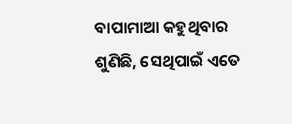ବାପାମାଆ କହୁଥିବାର ଶୁଣିଛି, ସେଥିପାଇଁ ଏତେ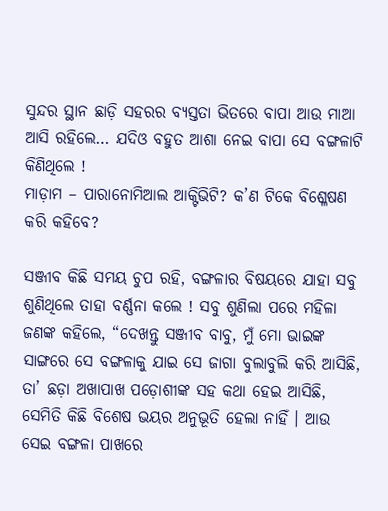ସୁନ୍ଦର ସ୍ଥାନ ଛାଡ଼ି ସହରର ବ୍ୟସ୍ତତା ଭିତରେ ବାପା ଆଉ ମାଆ ଆସି ରହିଲେ… ଯଦିଓ ବହୁତ ଆଶା ନେଇ ବାପା ସେ ବଙ୍ଗଳାଟି କିଣିଥିଲେ !
ମାଡ଼ାମ – ପାରାନୋମିଆଲ ଆକ୍ଟିଭିଟି? କ’ଣ ଟିକେ ବିଶ୍ଳେଷଣ କରି କହିବେ?

ସଞ୍ଜୀବ କିଛି ସମୟ ଚୁପ ରହି, ବଙ୍ଗଳାର ବିଷୟରେ ଯାହା ସବୁ ଶୁଣିଥିଲେ ତାହା ବର୍ଣ୍ଣନା କଲେ ! ସବୁ ଶୁଣିଲା ପରେ ମହିଳା ଜଣଙ୍କ କହିଲେ, “ଦେଖନ୍ତୁ ସଞ୍ଜୀବ ବାବୁ, ମୁଁ ମୋ ଭାଇଙ୍କ ସାଙ୍ଗରେ ସେ ବଙ୍ଗଳାକୁ ଯାଇ ସେ ଜାଗା ବୁଲାବୁଲି କରି ଆସିଛି, ତା’ ଛଡ଼ା ଅଖାପାଖ ପଡ଼ୋଶୀଙ୍କ ସହ କଥା ହେଇ ଆସିଛି, ସେମିତି କିଛି ବିଶେଷ ଭୟର ଅନୁଭୂତି ହେଲା ନାହିଁ । ଆଉ ସେଇ ବଙ୍ଗଳା ପାଖରେ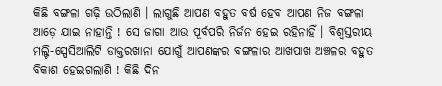କିଛି ବଙ୍ଗଳା ଗଢ଼ି ଉଠିଲାଣି । ଲାଗୁଛି ଆପଣ ବହୁତ ବର୍ଷ ହେବ ଆପଣ ନିଜ ବଙ୍ଗଳା ଆଡ଼େ ଯାଇ ନାହାନ୍ତି ! ସେ ଜାଗା ଆଉ ପୂର୍ବପରି ନିର୍ଜନ ହେଇ ରହିନାହିଁ । ବିଶ୍ୱସ୍ତରୀୟ ମଲ୍ଟି-ସ୍ପେସିଆଲିଟି ଡାକ୍ତରଖାନା ଯୋଗୁଁ ଆପଣଙ୍କର ବଙ୍ଗଳାର ଆଖପାଖ ଅଞ୍ଚଳର ବହୁତ ବିକାଶ ହେଇଗଲାଣି ! କିଛି ଦିନ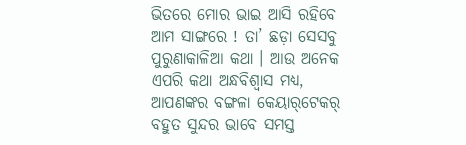ଭିତରେ ମୋର ଭାଇ ଆସି ରହିବେ ଆମ ସାଙ୍ଗରେ ! ତା’ ଛଡ଼ା ସେସବୁ ପୁରୁଣାକାଳିଆ କଥା । ଆଉ ଅନେକ ଏପରି କଥା ଅନ୍ଧବିଶ୍ୱାସ ମଧ୍ୟ, ଆପଣଙ୍କର ବଙ୍ଗଳା କେୟାର୍‌ଟେକର୍ ବହୁତ ସୁନ୍ଦର ଭାବେ ସମସ୍ତ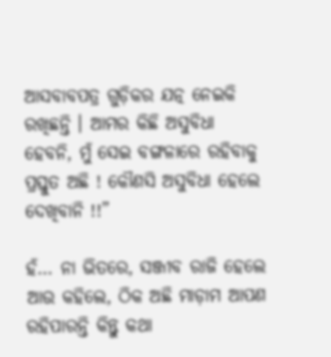ଆସବାବପତ୍ର ଗୁଡ଼ିକର ଯତ୍ନ ନେଇକି ରଖିଛନ୍ତି । ଆମର କିଛି ଅସୁବିଧା ହେବନି, ମୁଁ ସେଇ ବଙ୍ଗଳାରେ ରହିବାକୁ ପ୍ରସ୍ତୁତ ଅଛି ! କୌଣସି ଅସୁବିଧା ହେଲେ ଦେଖିବାନି !!”

ହଁ… ନା ଭିତରେ, ସଞ୍ଜୀବ ରାଜି ହେଲେ ଆଉ କହିଲେ, ଠିକ ଅଛି ମାଡ଼ାମ ଆପଣ ରହିପାରନ୍ତି କିନ୍ତୁ କଥା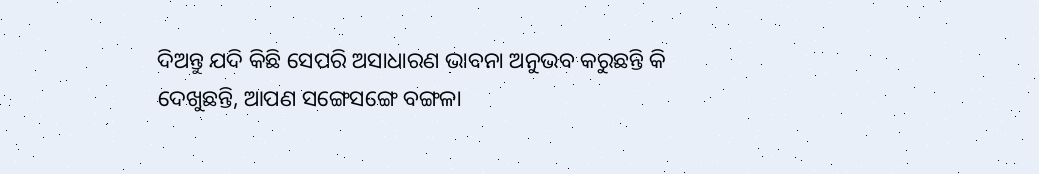ଦିଅନ୍ତୁ ଯଦି କିଛି ସେପରି ଅସାଧାରଣ ଭାବନା ଅନୁଭବ କରୁଛନ୍ତି କି ଦେଖୁଛନ୍ତି, ଆପଣ ସଙ୍ଗେସଙ୍ଗେ ବଙ୍ଗଳା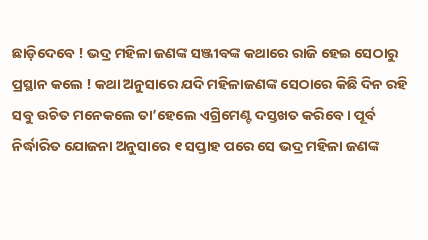ଛାଡ଼ିଦେବେ ! ଭଦ୍ର ମହିଳା ଜଣଙ୍କ ସଞ୍ଜୀବଙ୍କ କଥାରେ ରାଜି ହେଇ ସେଠାରୁ ପ୍ରସ୍ଥାନ କଲେ ! କଥା ଅନୁସାରେ ଯଦି ମହିଳାଜଣଙ୍କ ସେଠାରେ କିଛି ଦିନ ରହି ସବୁ ଉଚିତ ମନେକଲେ ତା’ହେଲେ ଏଗ୍ରିମେଣ୍ଟ ଦସ୍ତଖତ କରିବେ । ପୂର୍ବ ନିର୍ଦ୍ଧାରିତ ଯୋଜନା ଅନୁସାରେ ୧ ସପ୍ତାହ ପରେ ସେ ଭଦ୍ର ମହିଳା ଜଣଙ୍କ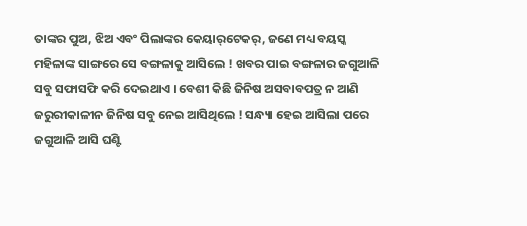ତାଙ୍କର ପୁଅ, ଝିଅ ଏବଂ ପିଲାଙ୍କର କେୟାର୍‌ଟେକର୍, ଜଣେ ମଧ୍ୟ ବୟସ୍କ ମହିଳାଙ୍କ ସାଙ୍ଗରେ ସେ ବଙ୍ଗଳାକୁ ଆସିଲେ ! ଖବର ପାଇ ବଙ୍ଗଳାର ଜଗୁଆଳି ସବୁ ସଫାସଫି କରି ଦେଇଥାଏ । ବେଶୀ କିଛି ଜିନିଷ ଅସବାବପତ୍ର ନ ଆଣି ଜରୁରୀକାଳୀନ ଜିନିଷ ସବୁ ନେଇ ଆସିଥିଲେ ! ସନ୍ଧ୍ୟା ହେଇ ଆସିଲା ପରେ ଜଗୁଆଳି ଆସି ଘଣ୍ଟି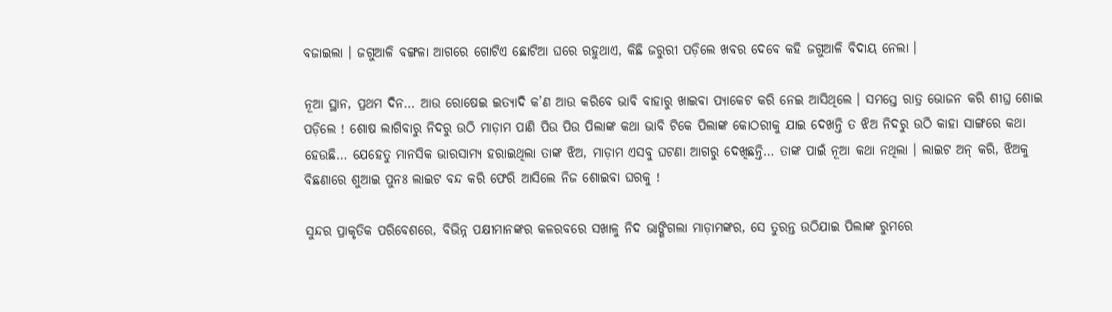ବଜାଇଲା । ଜଗୁଆଳି ବଙ୍ଗଳା ଆଗରେ ଗୋଟିଏ ଛୋଟିଆ ଘରେ ରହୁଥାଏ, କିଛି ଜରୁରୀ ପଡ଼ିଲେ ଖବର ଦେବେ କହି ଜଗୁଆଳି ବିଦାୟ ନେଲା ।

ନୂଆ ସ୍ଥାନ, ପ୍ରଥମ ଦିନ… ଆଉ ରୋଷେଇ ଇତ୍ୟାଦି କ’ଣ ଆଉ କରିବେ ଭାବି ବାହାରୁ ଖାଇବା ପ୍ୟାକେଟ କରି ନେଇ ଆସିଥିଲେ । ସମସ୍ତେ ରାତ୍ର ଭୋଜନ କରି ଶୀଘ୍ର ଶୋଇ ପଡ଼ିଲେ ! ଶୋଷ ଲାଗିବାରୁ ନିଦରୁ ଉଠି ମାଡ଼ାମ ପାଣି ପିଉ ପିଉ ପିଲାଙ୍କ କଥା ଭାବି ଟିକେ ପିଲାଙ୍କ କୋଠରୀକୁ ଯାଇ ଦେଖନ୍ତି ତ ଝିଅ ନିଦରୁ ଉଠି କାହା ସାଙ୍ଗରେ କଥା ହେଉଛି… ଯେହେତୁ ମାନସିକ ଭାରସାମ୍ୟ ହରାଇଥିଲା ତାଙ୍କ ଝିଅ, ମାଡ଼ାମ ଏସବୁ ଘଟଣା ଆଗରୁ ଦେଖିଛନ୍ତି… ତାଙ୍କ ପାଇଁ ନୂଆ କଥା ନଥିଲା । ଲାଇଟ ଅନ୍ କରି, ଝିଅକୁ ବିଛଣାରେ ଶୁଆଇ ପୁନଃ ଲାଇଟ ବନ୍ଦ କରି ଫେରି ଆସିଲେ ନିଜ ଶୋଇବା ଘରକୁ !

ସୁନ୍ଦର ପ୍ରାକୃତିକ ପରିବେଶରେ, ବିଭିନ୍ନ ପକ୍ଷୀମାନଙ୍କର କଳରବରେ ସଖାଳୁ ନିଦ ଭାଙ୍ଗିଗଲା ମାଡ଼ାମଙ୍କର, ସେ ତୁରନ୍ତ ଉଠିଯାଇ ପିଲାଙ୍କ ରୁମରେ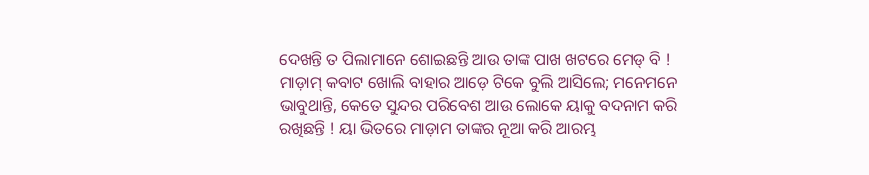ଦେଖନ୍ତି ତ ପିଲାମାନେ ଶୋଇଛନ୍ତି ଆଉ ତାଙ୍କ ପାଖ ଖଟରେ ମେଡ୍ ବି ! ମାଡ଼ାମ୍ କବାଟ ଖୋଲି ବାହାର ଆଡ଼େ ଟିକେ ବୁଲି ଆସିଲେ; ମନେମନେ ଭାବୁଥାନ୍ତି, କେତେ ସୁନ୍ଦର ପରିବେଶ ଆଉ ଲୋକେ ୟାକୁ ବଦନାମ କରି ରଖିଛନ୍ତି ! ୟା ଭିତରେ ମାଡ଼ାମ ତାଙ୍କର ନୂଆ କରି ଆରମ୍ଭ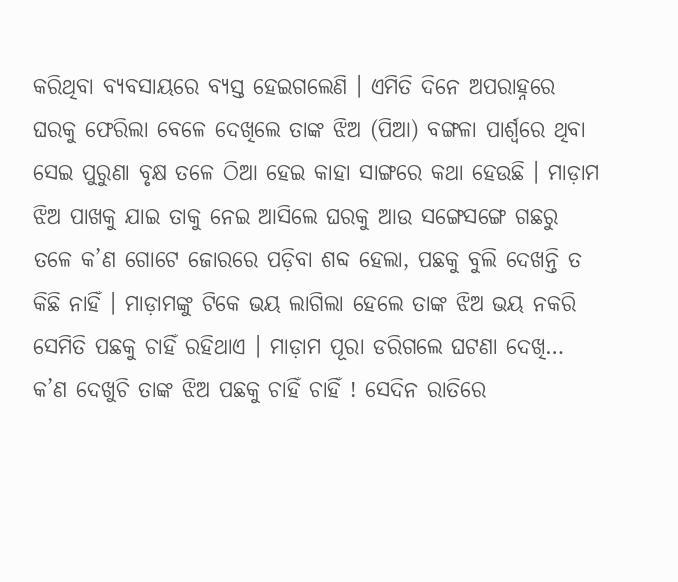କରିଥିବା ବ୍ୟବସାୟରେ ବ୍ୟସ୍ତ ହେଇଗଲେଣି । ଏମିତି ଦିନେ ଅପରାହ୍ନରେ ଘରକୁ ଫେରିଲା ବେଳେ ଦେଖିଲେ ତାଙ୍କ ଝିଅ (ପିଆ) ବଙ୍ଗଳା ପାର୍ଶ୍ୱରେ ଥିବା ସେଇ ପୁରୁଣା ବୃକ୍ଷ ତଳେ ଠିଆ ହେଇ କାହା ସାଙ୍ଗରେ କଥା ହେଉଛି । ମାଡ଼ାମ ଝିଅ ପାଖକୁ ଯାଇ ତାକୁ ନେଇ ଆସିଲେ ଘରକୁ ଆଉ ସଙ୍ଗେସଙ୍ଗେ ଗଛରୁ ତଳେ କ’ଣ ଗୋଟେ ଜୋରରେ ପଡ଼ିବା ଶବ୍ଦ ହେଲା, ପଛକୁ ବୁଲି ଦେଖନ୍ତି ତ କିଛି ନାହିଁ । ମାଡ଼ାମଙ୍କୁ ଟିକେ ଭୟ ଲାଗିଲା ହେଲେ ତାଙ୍କ ଝିଅ ଭୟ ନକରି ସେମିତି ପଛକୁ ଚାହିଁ ରହିଥାଏ । ମାଡ଼ାମ ପୂରା ଡରିଗଲେ ଘଟଣା ଦେଖି… କ’ଣ ଦେଖୁଚି ତାଙ୍କ ଝିଅ ପଛକୁ ଚାହିଁ ଚାହିଁ ! ସେଦିନ ରାତିରେ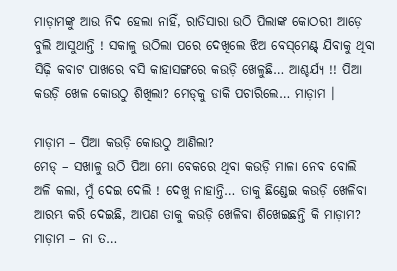ମାଡ଼ାମଙ୍କୁ ଆଉ ନିଦ ହେଲା ନାହିଁ, ରାତିସାରା ଉଠି ପିଲାଙ୍କ କୋଠରୀ ଆଡ଼େ ବୁଲି ଆସୁଥାନ୍ତି ! ସକାଳୁ ଉଠିଲା ପରେ ଦେଖିଲେ ଝିଅ ବେସ୍‌ମେଣ୍ଟ୍ ଯିବାକୁ ଥିବା ସିଢ଼ି କବାଟ ପାଖରେ ବସି କାହାସଙ୍ଗରେ କଉଡ଼ି ଖେଳୁଛି… ଆଶ୍ଚର୍ଯ୍ୟ !! ପିଆ କଉଡ଼ି ଖେଳ କୋଉଠୁ ଶିଖିଲା? ମେଡ୍‌କୁ ଡାକି ପଚାରିଲେ… ମାଡ଼ାମ ।

ମାଡ଼ାମ – ପିଆ କଉଡ଼ି କୋଉଠୁ ଆଣିଲା?
ମେଡ୍ – ସଖାଳୁ ଉଠି ପିଆ ମୋ ବେକରେ ଥିବା କଉଡ଼ି ମାଳା ନେବ ବୋଲି ଅଳି କଲା, ମୁଁ ଦେଇ ଦେଲି ! ଦେଖୁ ନାହାନ୍ତି… ତାକୁ ଛିଣ୍ଡେଇ କଉଡ଼ି ଖେଳିବା ଆରମ୍ଭ କରି ଦେଇଛି, ଆପଣ ତାକୁ କଉଡ଼ି ଖେଳିବା ଶିଖେଇଛନ୍ତି କି ମାଡ଼ାମ?
ମାଡ଼ାମ – ନା ତ…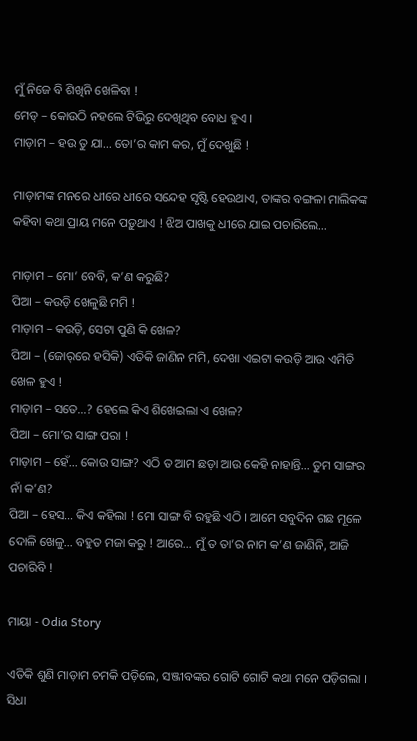ମୁଁ ନିଜେ ବି ଶିଖିନି ଖେଳିବା !
ମେଡ୍ – କୋଉଠି ନହଲେ ଟିଭିରୁ ଦେଖିଥିବ ବୋଧ ହୁଏ ।
ମାଡ଼ାମ – ହଉ ତୁ ଯା… ତୋ’ର କାମ କର, ମୁଁ ଦେଖୁଛି !

ମାଡ଼ାମଙ୍କ ମନରେ ଧୀରେ ଧୀରେ ସନ୍ଦେହ ସୃଷ୍ଟି ହେଉଥାଏ, ତାଙ୍କର ବଙ୍ଗଳା ମାଲିକଙ୍କ କହିବା କଥା ପ୍ରାୟ ମନେ ପଡ଼ୁଥାଏ ! ଝିଅ ପାଖକୁ ଧୀରେ ଯାଇ ପଚାରିଲେ…

ମାଡ଼ାମ – ମୋ’ ବେବି, କ’ଣ କରୁଛି?
ପିଆ – କଉଡ଼ି ଖେଳୁଛି ମମି !
ମାଡ଼ାମ – କଉଡ଼ି, ସେଟା ପୁଣି କି ଖେଳ?
ପିଆ – (ଜୋର୍‌ରେ ହସିକି) ଏତିକି ଜାଣିନ ମମି, ଦେଖା ଏଇଟା କଉଡ଼ି ଆଉ ଏମିତି ଖେଳ ହୁଏ !
ମାଡ଼ାମ – ସତେ…? ହେଲେ କିଏ ଶିଖେଇଲା ଏ ଖେଳ?
ପିଆ – ମୋ’ର ସାଙ୍ଗ ପରା !
ମାଡ଼ାମ – ହେଁ… କୋଉ ସାଙ୍ଗ? ଏଠି ତ ଆମ ଛଡ଼ା ଆଉ କେହି ନାହାନ୍ତି… ତୁମ ସାଙ୍ଗର ନାଁ କ’ଣ?
ପିଆ – ହେସ… କିଏ କହିଲା ! ମୋ ସାଙ୍ଗ ବି ରହୁଛି ଏଠି । ଆମେ ସବୁଦିନ ଗଛ ମୂଳେ ଦୋଳି ଖେଳୁ… ବହୁତ ମଜା କରୁ ! ଆରେ… ମୁଁ ତ ତା’ର ନାମ କ’ଣ ଜାଣିନି, ଆଜି ପଚାରିବି !

ମାୟା - Odia Story

ଏତିକି ଶୁଣି ମାଡ଼ାମ ଚମକି ପଡ଼ିଲେ, ସଞ୍ଜୀବଙ୍କର ଗୋଟି ଗୋଟି କଥା ମନେ ପଡ଼ିଗଲା । ସିଧା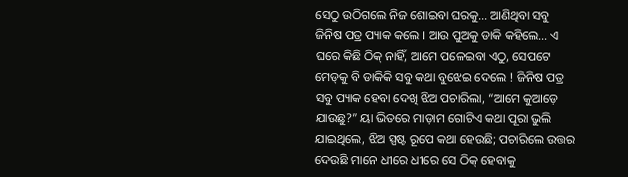ସେଠୁ ଉଠିଗଲେ ନିଜ ଶୋଇବା ଘରକୁ… ଆଣିଥିବା ସବୁ ଜିନିଷ ପତ୍ର ପ୍ୟାକ କଲେ । ଆଉ ପୁଅକୁ ଡାକି କହିଲେ… ଏ ଘରେ କିଛି ଠିକ୍ ନାହିଁ, ଆମେ ପଳେଇବା ଏଠୁ, ସେପଟେ ମେଡ୍‌କୁ ବି ଡାକିକି ସବୁ କଥା ବୁଝେଇ ଦେଲେ ! ଜିନିଷ ପତ୍ର ସବୁ ପ୍ୟାକ ହେବା ଦେଖି ଝିଅ ପଚାରିଲା, “ଆମେ କୁଆଡ଼େ ଯାଉଛୁ?” ୟା ଭିତରେ ମାଡ଼ାମ ଗୋଟିଏ କଥା ପୂରା ଭୁଲି ଯାଇଥିଲେ, ଝିଅ ସ୍ପଷ୍ଟ ରୂପେ କଥା ହେଉଛି; ପଚାରିଲେ ଉତ୍ତର ଦେଉଛି ମାନେ ଧୀରେ ଧୀରେ ସେ ଠିକ୍ ହେବାକୁ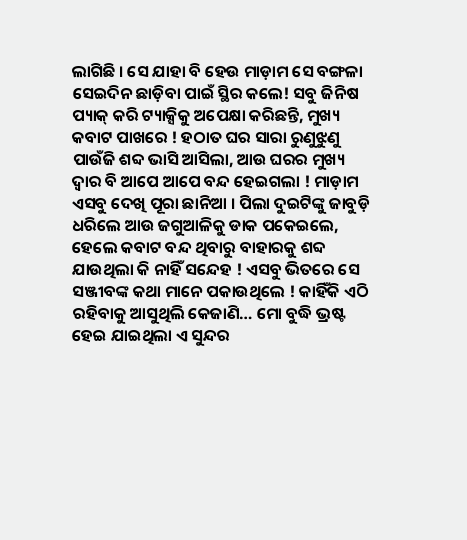ଲାଗିଛି । ସେ ଯାହା ବି ହେଉ ମାଡ଼ାମ ସେ ବଙ୍ଗଳା ସେଇଦିନ ଛାଡ଼ିବା ପାଇଁ ସ୍ଥିର କଲେ! ସବୁ ଜିନିଷ ପ୍ୟାକ୍ କରି ଟ୍ୟାକ୍ସିକୁ ଅପେକ୍ଷା କରିଛନ୍ତି, ମୁଖ୍ୟ କବାଟ ପାଖରେ ! ହଠାତ ଘର ସାରା ରୁଣୁଝୁଣୁ ପାଉଁଜି ଶବ୍ଦ ଭାସି ଆସିଲା, ଆଉ ଘରର ମୁଖ୍ୟ ଦ୍ୱାର ବି ଆପେ ଆପେ ବନ୍ଦ ହେଇଗଲା ! ମାଡ଼ାମ ଏସବୁ ଦେଖି ପୂରା ଛାନିଆ । ପିଲା ଦୁଇଟିଙ୍କୁ ଜାବୁଡ଼ି ଧରିଲେ ଆଉ ଜଗୁଆଳିକୁ ଡାକ ପକେଇଲେ, ହେଲେ କବାଟ ବନ୍ଦ ଥିବାରୁ ବାହାରକୁ ଶବ୍ଦ ଯାଉଥିଲା କି ନାହିଁ ସନ୍ଦେହ ! ଏସବୁ ଭିତରେ ସେ ସଞ୍ଜୀବଙ୍କ କଥା ମାନେ ପକାଉଥିଲେ ! କାହିଁକି ଏଠି ରହିବାକୁ ଆସୁଥିଲି କେଜାଣି… ମୋ ବୁଦ୍ଧି ଭ୍ରଷ୍ଟ ହେଇ ଯାଇଥିଲା ଏ ସୁନ୍ଦର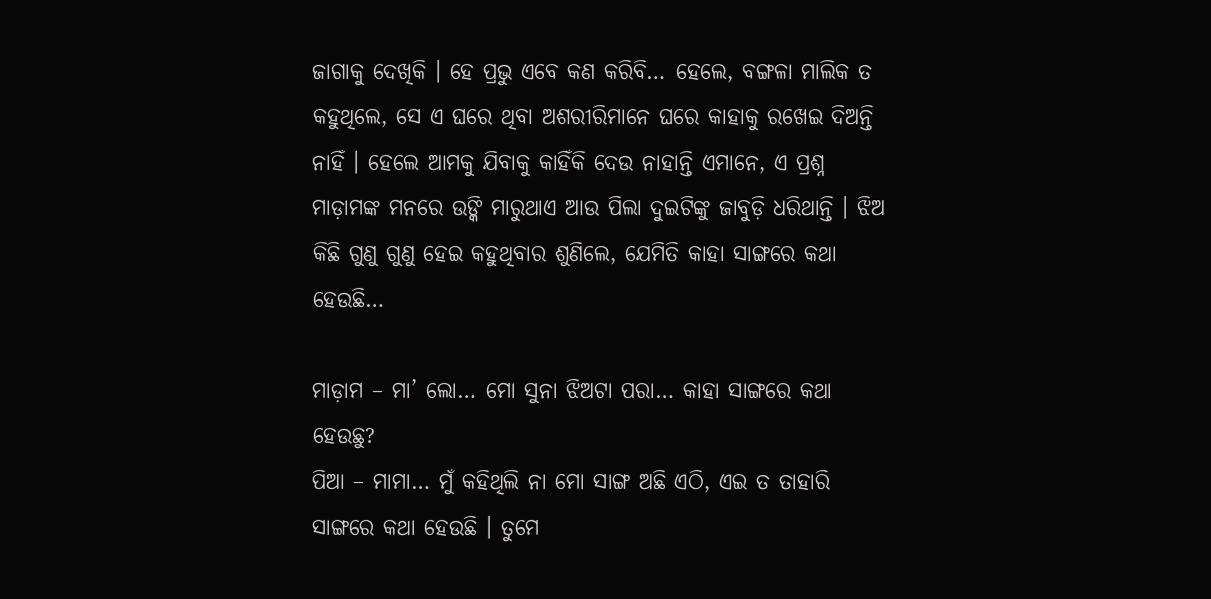ଜାଗାକୁ ଦେଖିକି । ହେ ପ୍ରଭୁ ଏବେ କଣ କରିବି… ହେଲେ, ବଙ୍ଗଳା ମାଲିକ ତ କହୁଥିଲେ, ସେ ଏ ଘରେ ଥିବା ଅଶରୀରିମାନେ ଘରେ କାହାକୁ ରଖେଇ ଦିଅନ୍ତି ନାହିଁ । ହେଲେ ଆମକୁ ଯିବାକୁ କାହିଁକି ଦେଉ ନାହାନ୍ତି ଏମାନେ, ଏ ପ୍ରଶ୍ନ ମାଡ଼ାମଙ୍କ ମନରେ ଉଙ୍କି ମାରୁଥାଏ ଆଉ ପିଲା ଦୁଇଟିଙ୍କୁ ଜାବୁଡ଼ି ଧରିଥାନ୍ତି । ଝିଅ କିଛି ଗୁଣୁ ଗୁଣୁ ହେଇ କହୁଥିବାର ଶୁଣିଲେ, ଯେମିତି କାହା ସାଙ୍ଗରେ କଥା ହେଉଛି…

ମାଡ଼ାମ – ମା’ ଲୋ… ମୋ ସୁନା ଝିଅଟା ପରା… କାହା ସାଙ୍ଗରେ କଥା ହେଉଛୁ?
ପିଆ – ମାମା… ମୁଁ କହିଥିଲି ନା ମୋ ସାଙ୍ଗ ଅଛି ଏଠି, ଏଇ ତ ତାହାରି ସାଙ୍ଗରେ କଥା ହେଉଛି । ତୁମେ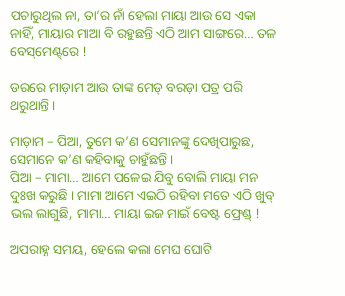ପଚାରୁଥିଲ ନା, ତା’ର ନାଁ ହେଲା ମାୟା ଆଉ ସେ ଏକା ନାହିଁ, ମାୟାର ମାଆ ବି ରହୁଛନ୍ତି ଏଠି ଆମ ସାଙ୍ଗରେ… ତଳ ବେସ୍‌ମେଣ୍ଟ୍‌ରେ !

ଡରରେ ମାଡ଼ାମ ଆଉ ତାଙ୍କ ମେଡ୍ ବରଡ଼ା ପତ୍ର ପରି ଥରୁଥାନ୍ତି ।

ମାଡ଼ାମ – ପିଆ, ତୁମେ କ’ଣ ସେମାନଙ୍କୁ ଦେଖିପାରୁଛ, ସେମାନେ କ’ଣ କହିବାକୁ ଚାହୁଁଛନ୍ତି ।
ପିଆ – ମାମା… ଆମେ ପଳେଇ ଯିବୁ ବୋଲି ମାୟା ମନ ଦୁଃଖ କରୁଛି । ମାମା ଆମେ ଏଇଠି ରହିବା ମତେ ଏଠି ଖୁବ୍ ଭଲ ଲାଗୁଛି, ମାମା… ମାୟା ଇଜ ମାଇଁ ବେଷ୍ଟ ଫ୍ରେଣ୍ଡ୍ !

ଅପରାହ୍ନ ସମୟ, ହେଲେ କଲା ମେଘ ଘୋଟି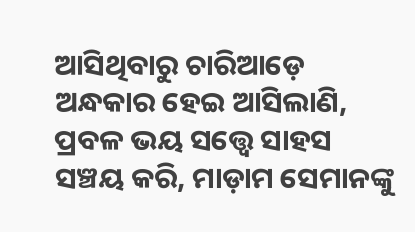ଆସିଥିବାରୁ ଚାରିଆଡ଼େ ଅନ୍ଧକାର ହେଇ ଆସିଲାଣି, ପ୍ରବଳ ଭୟ ସତ୍ତ୍ୱେ ସାହସ ସଞ୍ଚୟ କରି, ମାଡ଼ାମ ସେମାନଙ୍କୁ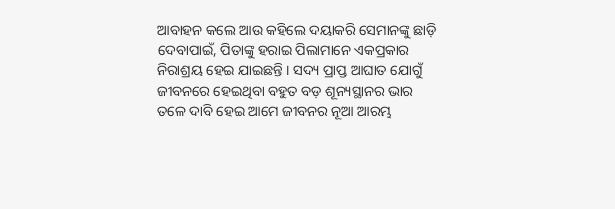ଆବାହନ କଲେ ଆଉ କହିଲେ ଦୟାକରି ସେମାନଙ୍କୁ ଛାଡ଼ି ଦେବାପାଇଁ, ପିତାଙ୍କୁ ହରାଇ ପିଲାମାନେ ଏକପ୍ରକାର ନିରାଶ୍ରୟ ହେଇ ଯାଇଛନ୍ତି । ସଦ୍ୟ ପ୍ରାପ୍ତ ଆଘାତ ଯୋଗୁଁ ଜୀବନରେ ହେଇଥିବା ବହୁତ ବଡ଼ ଶୂନ୍ୟସ୍ଥାନର ଭାର ତଳେ ଦାବି ହେଇ ଆମେ ଜୀବନର ନୂଆ ଆରମ୍ଭ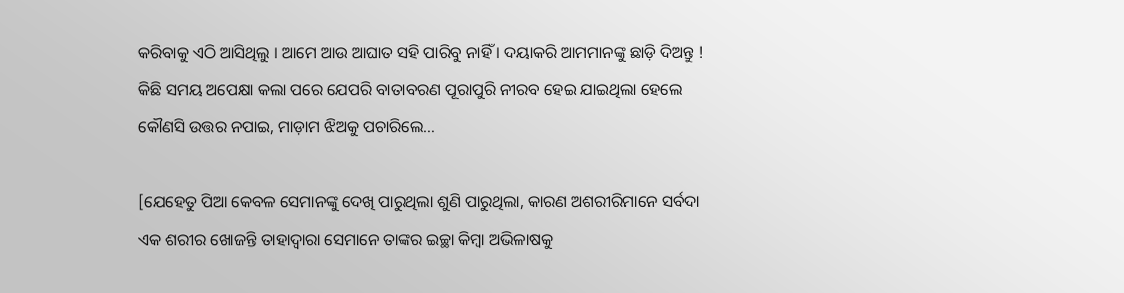କରିବାକୁ ଏଠି ଆସିଥିଲୁ । ଆମେ ଆଉ ଆଘାତ ସହି ପାରିବୁ ନାହିଁ । ଦୟାକରି ଆମମାନଙ୍କୁ ଛାଡ଼ି ଦିଅନ୍ତୁ ! କିଛି ସମୟ ଅପେକ୍ଷା କଲା ପରେ ଯେପରି ବାତାବରଣ ପୂରାପୁରି ନୀରବ ହେଇ ଯାଇଥିଲା ହେଲେ କୌଣସି ଉତ୍ତର ନପାଇ, ମାଡ଼ାମ ଝିଅକୁ ପଚାରିଲେ…

[ଯେହେତୁ ପିଆ କେବଳ ସେମାନଙ୍କୁ ଦେଖି ପାରୁଥିଲା ଶୁଣି ପାରୁଥିଲା, କାରଣ ଅଶରୀରିମାନେ ସର୍ବଦା ଏକ ଶରୀର ଖୋଜନ୍ତି ତାହାଦ୍ୱାରା ସେମାନେ ତାଙ୍କର ଇଚ୍ଛା କିମ୍ୱା ଅଭିଳାଷକୁ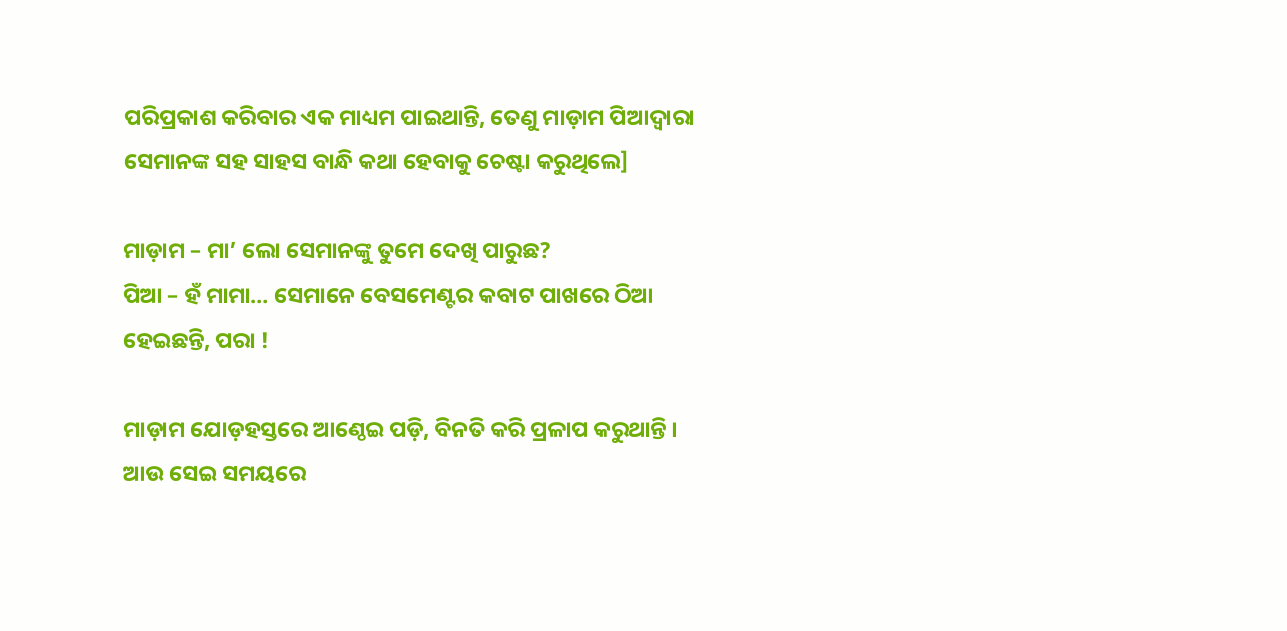ପରିପ୍ରକାଶ କରିବାର ଏକ ମାଧ୍ୟମ ପାଇଥାନ୍ତି, ତେଣୁ ମାଡ଼ାମ ପିଆଦ୍ୱାରା ସେମାନଙ୍କ ସହ ସାହସ ବାନ୍ଧି କଥା ହେବାକୁ ଚେଷ୍ଟା କରୁଥିଲେ]

ମାଡ଼ାମ – ମା’ ଲୋ ସେମାନଙ୍କୁ ତୁମେ ଦେଖି ପାରୁଛ?
ପିଆ – ହଁ ମାମା… ସେମାନେ ବେସମେଣ୍ଟର କବାଟ ପାଖରେ ଠିଆ ହେଇଛନ୍ତି, ପରା !

ମାଡ଼ାମ ଯୋଡ଼ହସ୍ତରେ ଆଣ୍ଠେଇ ପଡ଼ି, ବିନତି କରି ପ୍ରଳାପ କରୁଥାନ୍ତି । ଆଉ ସେଇ ସମୟରେ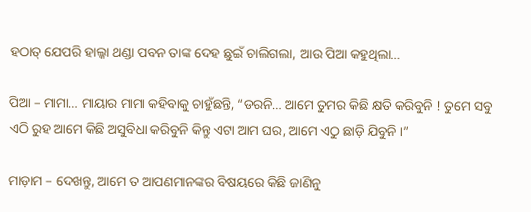ହଠାତ୍ ଯେପରି ହାଲ୍କା ଥଣ୍ଡା ପବନ ତାଙ୍କ ଦେହ ଛୁଇଁ ଚାଲିଗଲା, ଆଉ ପିଆ କହୁଥିଲା…

ପିଆ – ମାମା… ମାୟାର ମାମା କହିବାକୁ ଚାହୁଁଛନ୍ତି, “ଡରନି… ଆମେ ତୁମର କିଛି କ୍ଷତି କରିବୁନି ! ତୁମେ ସବୁ ଏଠି ରୁହ ଆମେ କିଛି ଅସୁବିଧା କରିବୁନି କିନ୍ତୁ ଏଟା ଆମ ଘର, ଆମେ ଏଠୁ ଛାଡ଼ି ଯିବୁନି ।”

ମାଡ଼ାମ – ଦେଖନ୍ତୁ, ଆମେ ତ ଆପଣମାନଙ୍କର ବିଷୟରେ କିଛି ଜାଣିନୁ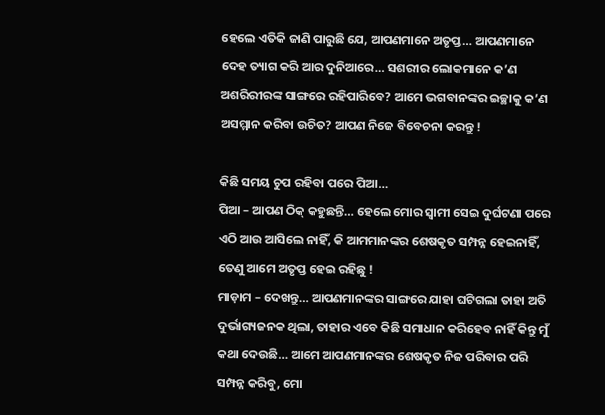ହେଲେ ଏତିକି ଜାଣି ପାରୁଛି ଯେ, ଆପଣମାନେ ଅତୃପ୍ତ… ଆପଣମାନେ ଦେହ ତ୍ୟାଗ କରି ଆର ଦୁନିଆରେ… ସଶରୀର ଲୋକମାନେ କ’ଣ ଅଶରିରୀରଙ୍କ ସାଙ୍ଗରେ ରହିପାରିବେ? ଆମେ ଭଗବାନଙ୍କର ଇଚ୍ଛାକୁ କ’ଣ ଅସମ୍ମାନ କରିବା ଉଚିତ? ଆପଣ ନିଜେ ବିବେଚନା କରନ୍ତୁ !

କିଛି ସମୟ ଚୁପ ରହିବା ପରେ ପିଆ…
ପିଆ – ଆପଣ ଠିକ୍ କହୁଛନ୍ତି… ହେଲେ ମୋର ସ୍ୱାମୀ ସେଇ ଦୁର୍ଘଟଣା ପରେ ଏଠି ଆଉ ଆସିଲେ ନାହିଁ, କି ଆମମାନଙ୍କର ଶେଷକୃତ ସମ୍ପନ୍ନ ହେଇନାହିଁ, ତେଣୁ ଆମେ ଅତୃପ୍ତ ହେଇ ରହିଛୁ !
ମାଡ଼ାମ – ଦେଖନ୍ତୁ… ଆପଣମାନଙ୍କର ସାଙ୍ଗରେ ଯାହା ଘଟିଗଲା ତାହା ଅତି ଦୁର୍ଭାଗ୍ୟଜନକ ଥିଲା, ତାହାର ଏବେ କିଛି ସମାଧାନ କରିହେବ ନାହିଁ କିନ୍ତୁ ମୁଁ କଥା ଦେଉଛି… ଆମେ ଆପଣମାନଙ୍କର ଶେଷକୃତ ନିଜ ପରିବାର ପରି ସମ୍ପନ୍ନ କରିବୁ, ମୋ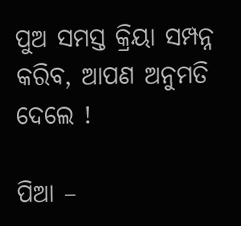ପୁଅ ସମସ୍ତ କ୍ରିୟା ସମ୍ପନ୍ନ କରିବ, ଆପଣ ଅନୁମତି ଦେଲେ !

ପିଆ –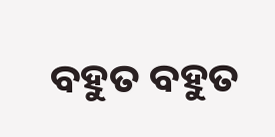ବହୁତ ବହୁତ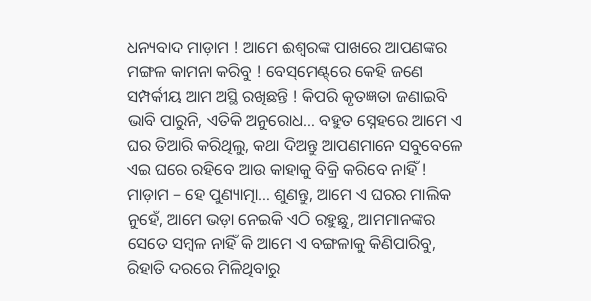ଧନ୍ୟବାଦ ମାଡ଼ାମ ! ଆମେ ଈଶ୍ୱରଙ୍କ ପାଖରେ ଆପଣଙ୍କର ମଙ୍ଗଳ କାମନା କରିବୁ ! ବେସ୍‌ମେଣ୍ଟ୍‌ରେ କେହି ଜଣେ ସମ୍ପର୍କୀୟ ଆମ ଅସ୍ଥି ରଖିଛନ୍ତି ! କିପରି କୃତଜ୍ଞତା ଜଣାଇବି ଭାବି ପାରୁନି, ଏତିକି ଅନୁରୋଧ… ବହୁତ ସ୍ନେହରେ ଆମେ ଏ ଘର ତିଆରି କରିଥିଲୁ, କଥା ଦିଅନ୍ତୁ ଆପଣମାନେ ସବୁବେଳେ ଏଇ ଘରେ ରହିବେ ଆଉ କାହାକୁ ବିକ୍ରି କରିବେ ନାହିଁ !
ମାଡ଼ାମ – ହେ ପୁଣ୍ୟାତ୍ମା… ଶୁଣନ୍ତୁ, ଆମେ ଏ ଘରର ମାଲିକ ନୁହେଁ, ଆମେ ଭଡ଼ା ନେଇକି ଏଠି ରହୁଛୁ, ଆମମାନଙ୍କର ସେତେ ସମ୍ୱଳ ନାହିଁ କି ଆମେ ଏ ବଙ୍ଗଳାକୁ କିଣିପାରିବୁ, ରିହାତି ଦରରେ ମିଳିଥିବାରୁ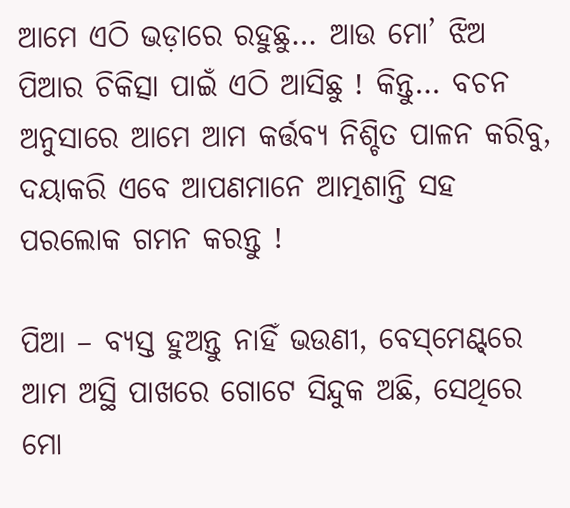ଆମେ ଏଠି ଭଡ଼ାରେ ରହୁଛୁ… ଆଉ ମୋ’ ଝିଅ ପିଆର ଚିକିତ୍ସା ପାଇଁ ଏଠି ଆସିଛୁ ! କିନ୍ତୁ… ବଚନ ଅନୁସାରେ ଆମେ ଆମ କର୍ତ୍ତବ୍ୟ ନିଶ୍ଚିତ ପାଳନ କରିବୁ, ଦୟାକରି ଏବେ ଆପଣମାନେ ଆତ୍ମଶାନ୍ତି ସହ ପରଲୋକ ଗମନ କରନ୍ତୁ !

ପିଆ – ବ୍ୟସ୍ତ ହୁଅନ୍ତୁ ନାହିଁ ଭଉଣୀ, ବେସ୍‌ମେଣ୍ଟ୍‌ରେ ଆମ ଅସ୍ଥି ପାଖରେ ଗୋଟେ ସିନ୍ଦୁକ ଅଛି, ସେଥିରେ ମୋ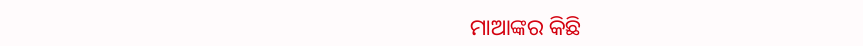ମାଆଙ୍କର କିଛି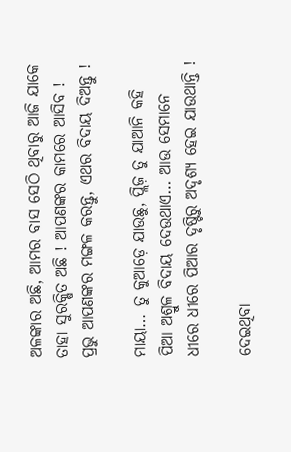ଅଳଙ୍କାର ଅଛି, ଆମର ବାସ ସେଠି ଥିବାରୁ ଆଜି ଯାକେ ତାହା ସୁରକ୍ଷିତ ଅଛି ! ଆପଣଙ୍କର କାମରେ ଆସିବ ! ପ୍ରଭୁ ଆପଣଙ୍କର ମଙ୍ଗଳ କରନ୍ତୁ, ଏଥର ବିଦାୟ ଦିଅନ୍ତୁ !

ମାୟା… ତୁ କୁଆଡ଼େ ଯାଉଛୁ, ପ୍ଲିଜ଼ ତୁ ଯାଆନି କହି ପିଆ ଅଶ୍ରୁଳ ବିଦାୟ ଦେଉଥାଏ… ଆଉ ସେମାନେ ଧୀରେ ଧୀରେ ପିଆର ଦୃଷ୍ଟିରୁ ଅଦୃଶ୍ୟ ହେଇ ଯାଉଥାନ୍ତି !

ଦେଇଥିବା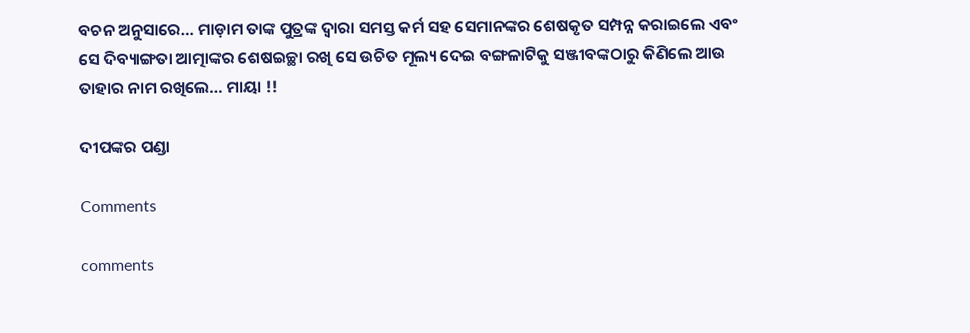ବଚନ ଅନୁସାରେ… ମାଡ଼ାମ ତାଙ୍କ ପୁତ୍ରଙ୍କ ଦ୍ୱାରା ସମସ୍ତ କର୍ମ ସହ ସେମାନଙ୍କର ଶେଷକୃତ ସମ୍ପନ୍ନ କରାଇଲେ ଏବଂ ସେ ଦିବ୍ୟାଙ୍ଗତା ଆତ୍ମାଙ୍କର ଶେଷଇଚ୍ଛା ରଖି ସେ ଉଚିତ ମୂଲ୍ୟ ଦେଇ ବଙ୍ଗଳାଟିକୁ ସଞ୍ଜୀବଙ୍କଠାରୁ କିଣିଲେ ଆଉ ତାହାର ନାମ ରଖିଲେ… ମାୟା !!

ଦୀପଙ୍କର ପଣ୍ଡା

Comments

comments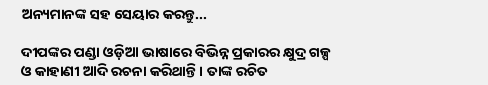ଅନ୍ୟମାନଙ୍କ ସହ ସେୟାର କରନ୍ତୁ...

ଦୀପଙ୍କର ପଣ୍ଡା ଓଡ଼ିଆ ଭାଷାରେ ବିଭିନ୍ନ ପ୍ରକାରର କ୍ଷୁଦ୍ର ଗଳ୍ପ ଓ କାହାଣୀ ଆଦି ରଚନା କରିଥାନ୍ତି । ତାଙ୍କ ରଚିତ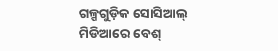ଗଳ୍ପଗୁଡ଼ିକ ସୋସିଆଲ୍ ମିଡିଆରେ ବେଶ୍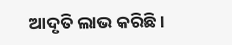ଆଦୃତି ଲାଭ କରିଛି ।